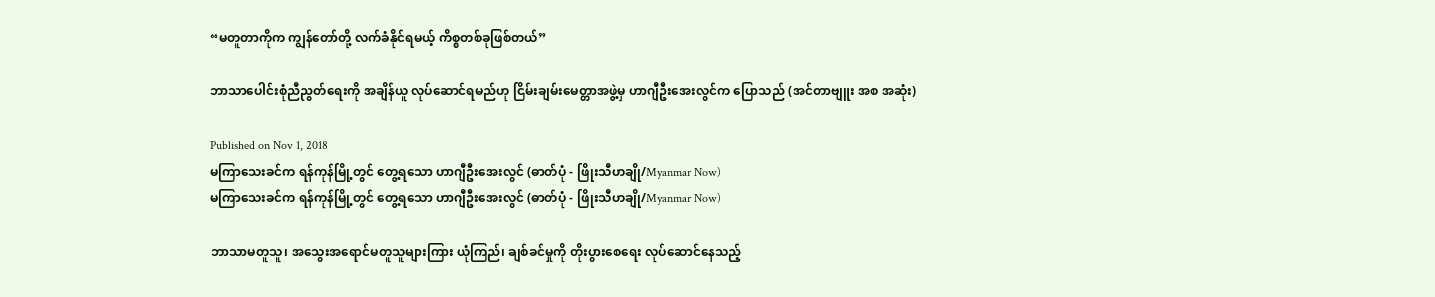“မတူတာကိုက ကျွန်တော်တို့ လက်ခံနိုင်ရမယ့် ကိစ္စတစ်ခုဖြစ်တယ်”

ဘာသာပေါင်းစုံညီညွတ်ရေးကို အချိန်ယူ လုပ်ဆောင်ရမည်ဟု ငြိမ်းချမ်းမေတ္တာအဖွဲ့မှ ဟာဂျီဦးအေးလွင်က ပြောသည် (အင်တာဗျူး အစ အဆုံး)

Published on Nov 1, 2018
မကြာသေးခင်က ရန်ကုန်မြို့တွင် တွေ့ရသော ဟာဂျီဦးအေးလွင် (ဓာတ်ပုံ - ဖြိုးသီဟချို/Myanmar Now)
မကြာသေးခင်က ရန်ကုန်မြို့တွင် တွေ့ရသော ဟာဂျီဦးအေးလွင် (ဓာတ်ပုံ - ဖြိုးသီဟချို/Myanmar Now)

ဘာသာမတူသူ၊ အသွေးအရောင်မတူသူများကြား ယုံကြည်၊ ချစ်ခင်မှုကို တိုးပွားစေရေး လုပ်ဆောင်နေသည့်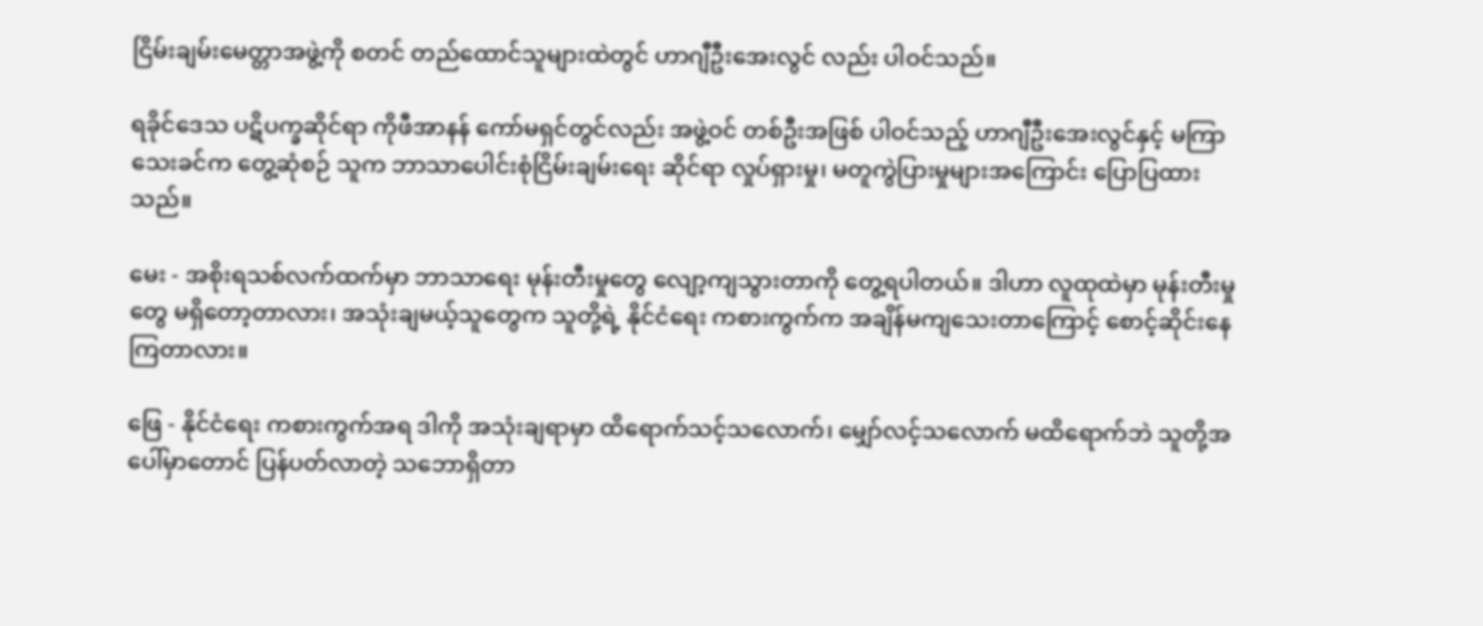ငြိမ်းချမ်းမေတ္တာအဖွဲ့ကို စတင် တည်ထောင်သူများထဲတွင် ဟာဂျီဦးအေးလွင် လည်း ပါဝင်သည်။

ရခိုင်ဒေသ ပဋိပက္ခဆိုင်ရာ ကိုဖီအာနန် ကော်မရှင်တွင်လည်း အဖွဲ့ဝင် တစ်ဦးအဖြစ် ပါဝင်သည့် ဟာဂျီဦးအေးလွင်နှင့် မကြာသေးခင်က တွေ့ဆုံစဉ် သူက ဘာသာပေါင်းစုံငြိမ်းချမ်းရေး ဆိုင်ရာ လှုပ်ရှားမှု၊ မတူကွဲပြားမှုများအကြောင်း ပြောပြထားသည်။

မေး - အစိုးရသစ်လက်ထက်မှာ ဘာသာရေး မုန်းတီးမှုတွေ လျော့ကျသွားတာကို တွေ့ရပါတယ်။ ဒါဟာ လူထုထဲမှာ မုန်းတီးမှုတွေ မရှိတော့တာလား၊ အသုံးချမယ့်သူတွေက သူတို့ရဲ့ နိုင်ငံရေး ကစားကွက်က အချိန်မကျသေးတာကြောင့် စောင့်ဆိုင်းနေကြတာလား။

ဖြေ - နိုင်ငံရေး ကစားကွက်အရ ဒါကို အသုံးချရာမှာ ထိရောက်သင့်သလောက်၊ မျှော်လင့်သလောက် မထိရောက်ဘဲ သူတို့အပေါ်မှာတောင် ပြန်ပတ်လာတဲ့ သဘောရှိတာ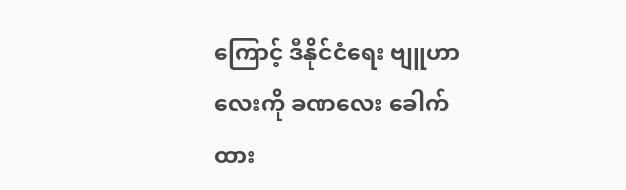ကြောင့် ဒီနိုင်ငံရေး ဗျူဟာလေးကို ခဏလေး ခေါက်ထား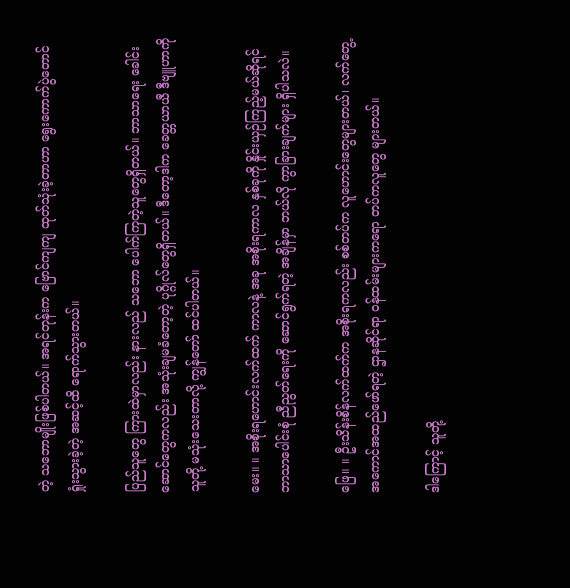တဲ့ သဘောမျိုးဖြစ်ပါတယ်။ အရင်တုန်းက ဗြောင်ကျကျ ထုတ်သုံးခဲ့တာဟာ ရွေးကောက်ပွဲတောင် ရှုံးသွားခဲ့တဲ့ အဆင့်ထိ ရောက်သွားတယ်။

ပြည်သူတွေ ကြားထဲမှာလည်း နားလည် သဘော ပေါက်ကြတဲ့သူတွေရှိတယ်။ ဘာသာရေး ခေါင်းဆောင်တွေကလည်း အသုံးချမခံတော့တဲ့ ပုဂ္ဂိုလ်တွေရှိတယ်။ ဒီတော့ဒါက ခေတ္တယာယီ ဒီဗျူဟာကို သူတို့ မသုံးသေးတာလို့ ကျွန်တော် ထင်ပါတယ်။

မေး။ ။ အစိုးရဟောင်းလက်ထက် ကာလနဲ့ အခု အစိုးရကာလ နှစ်ခုကို နှိုင်းယှဉ်ကြည့်မယ်ဆိုရင် ဘာသာပေါင်းစုံ ညီညွတ်ရေးကို ဆောင်ရွက်ရတဲ့ အချိန်မှာ ဘယ်လို ကွာခြားချက်များ ရှိပါသလဲ။

ဖြေ။ ။ ဦးသိန်းစိန်လက်ထက်က အစိုးရကလည်း စစ်တပ်က လူဟောင်းတွေများတယ်၊ လက်တွေ့ အကောင်အထည်ဖော်ရတဲ့ ဌာနဆိုင်ရာ ဝန်ထမ်းများကရော တပ်ကလူတွေ များတယ်။

ဒါကြောင့် သူတို့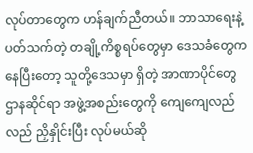လုပ်တာတွေက ဟန်ချက်ညီတယ်။ ဘာသာရေးနဲ့ ပတ်သက်တဲ့ တချို့ကိစ္စရပ်တွေမှာ ဒေသခံတွေက နေပြီးတော့ သူတို့ဒေသမှာ ရှိတဲ့ အာဏာပိုင်တွေ ဌာနဆိုင်ရာ အဖွဲ့အစည်းတွေကို ကျေကျေလည်လည် ညှိနှိုင်းပြီး လုပ်မယ်ဆို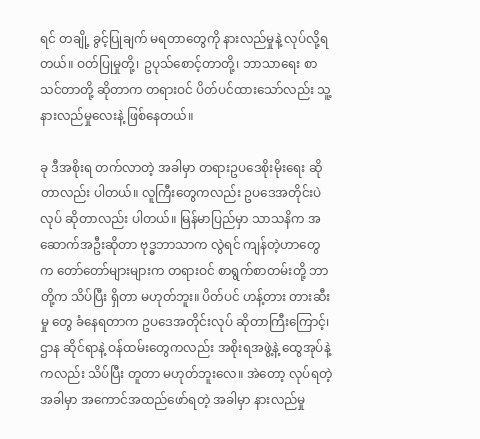ရင် တချို့ ခွင့်ပြုချက် မရတာတွေကို နားလည်မှုနဲ့ လုပ်လို့ရတယ်။ ဝတ်ပြုမှုတို့၊ ဥပုသ်စောင့်တာတို့၊ ဘာသာရေး စာသင်တာတို့ ဆိုတာက တရားဝင် ပိတ်ပင်ထားသော်လည်း သူ့နားလည်မှုလေးနဲ့ ဖြစ်နေတယ်။

ခု ဒီအစိုးရ တက်လာတဲ့ အခါမှာ တရားဥပဒေစိုးမိုးရေး ဆိုတာလည်း ပါတယ်။ လူကြီးတွေကလည်း ဥပဒေအတိုင်းပဲလုပ် ဆိုတာလည်း ပါတယ်။ မြန်မာပြည်မှာ သာသနိက အဆောက်အဦးဆိုတာ ဗုဒ္ဓဘာသာက လွဲရင် ကျန်တဲ့ဟာတွေက တော်တော်များများက တရားဝင် စာရွက်စာတမ်းတို့ ဘာတို့က သိပ်ပြီး ရှိတာ မဟုတ်ဘူး။ ပိတ်ပင် ဟန့်တား တားဆီးမှု တွေ ခံနေရတာက ဥပဒေအတိုင်းလုပ် ဆိုတာကြီးကြောင့်၊ ဌာန ဆိုင်ရာနဲ့ ဝန်ထမ်းတွေကလည်း အစိုးရအဖွဲ့နဲ့ ထွေအုပ်နဲ့ကလည်း သိပ်ပြီး တူတာ မဟုတ်ဘူးလေ။ အဲတော့ လုပ်ရတဲ့ အခါမှာ အကောင်အထည်ဖော်ရတဲ့ အခါမှာ နားလည်မှု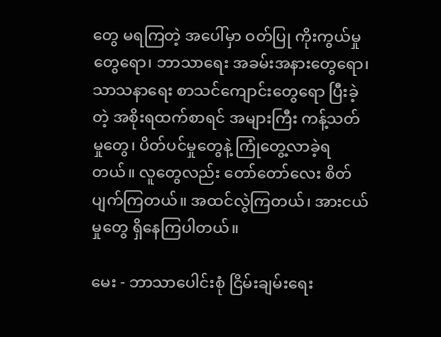တွေ မရကြတဲ့ အပေါ်မှာ ဝတ်ပြု ကိုးကွယ်မှုတွေရော၊ ဘာသာရေး အခမ်းအနားတွေရော၊ သာသနာရေး စာသင်ကျောင်းတွေရော ပြီးခဲ့တဲ့ အစိုးရထက်စာရင် အများကြီး ကန့်သတ်မှုတွေ၊ ပိတ်ပင်မှုတွေနဲ့ ကြုံတွေ့လာခဲ့ရတယ်။ လူတွေလည်း တော်တော်လေး စိတ်ပျက်ကြတယ်။ အထင်လွဲကြတယ်၊ အားငယ်မှုတွေ ရှိနေကြပါတယ်။

မေး - ဘာသာပေါင်းစုံ ငြိမ်းချမ်းရေး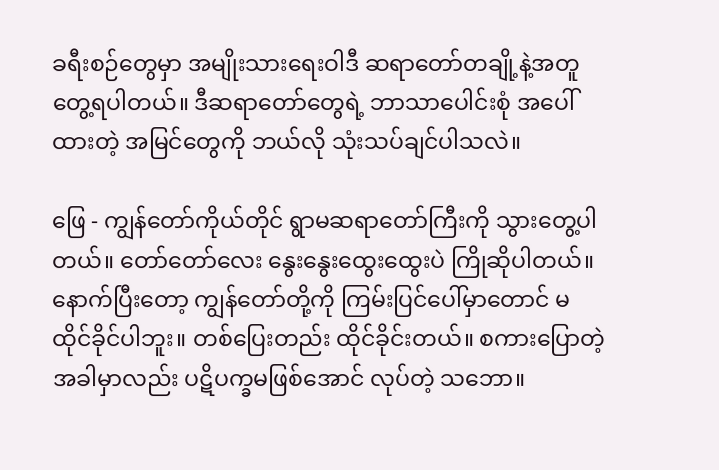ခရီးစဉ်တွေမှာ အမျိုးသားရေးဝါဒီ ဆရာတော်တချို့နဲ့အတူ တွေ့ရပါတယ်။ ဒီဆရာတော်တွေရဲ့ ဘာသာပေါင်းစုံ အပေါ် ထားတဲ့ အမြင်တွေကို ဘယ်လို သုံးသပ်ချင်ပါသလဲ။

ဖြေ - ကျွန်တော်ကိုယ်တိုင် ရွာမဆရာတော်ကြီးကို သွားတွေ့ပါတယ်။ တော်တော်လေး နွေးနွေးထွေးထွေးပဲ ကြိုဆိုပါတယ်။ နောက်ပြီးတော့ ကျွန်တော်တို့ကို ကြမ်းပြင်ပေါ်မှာတောင် မထိုင်ခိုင်ပါဘူး။ တစ်ပြေးတည်း ထိုင်ခိုင်းတယ်။ စကားပြောတဲ့ အခါမှာလည်း ပဋိပက္ခမဖြစ်အောင် လုပ်တဲ့ သဘော။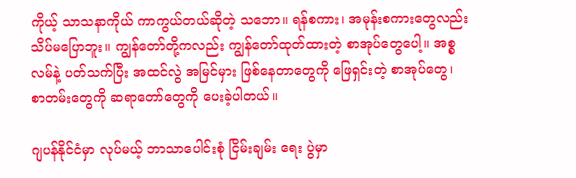ကိုယ့် သာသနာကိုယ် ကာကွယ်တယ်ဆိုတဲ့ သဘော။ ရန်စကား၊ အမုန်းစကားတွေလည်း သိပ်မပြောဘူး။ ကျွန်တော်တို့ကလည်း ကျွန်တော်ထုတ်ထားတဲ့ စာအုပ်တွေပေါ့။ အစ္စလမ်နဲ့ ပတ်သက်ပြီး အထင်လွဲ အမြင်မှား ဖြစ်နေတာတွေကို ဖြေရှင်းတဲ့ စာအုပ်တွေ၊ စာတမ်းတွေကို ဆရာတော်တွေကို ပေးခဲ့ပါတယ်။

ဂျပန်နိုင်ငံမှာ လုပ်မယ့် ဘာသာပေါင်းစုံ ငြိမ်းချမ်း ရေး ပွဲမှာ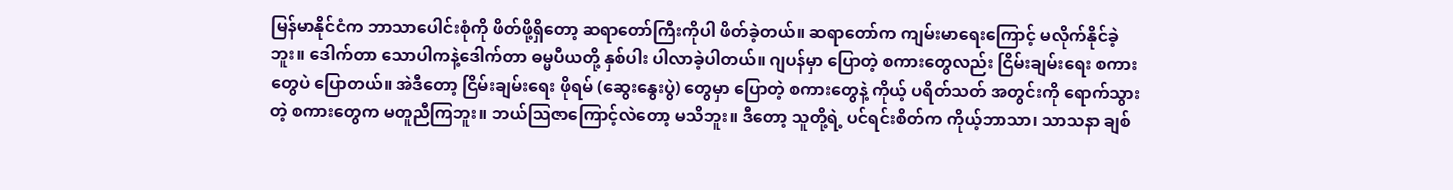မြန်မာနိုင်ငံက ဘာသာပေါင်းစုံကို ဖိတ်ဖို့ရှိတော့ ဆရာတော်ကြီးကိုပါ ဖိတ်ခဲ့တယ်။ ဆရာတော်က ကျမ်းမာရေးကြောင့် မလိုက်နိုင်ခဲ့ဘူး။ ဒေါက်တာ သောပါကနဲ့ဒေါက်တာ ဓမ္မပီယတို့ နှစ်ပါး ပါလာခဲ့ပါတယ်။ ဂျပန်မှာ ပြောတဲ့ စကားတွေလည်း ငြိမ်းချမ်းရေး စကားတွေပဲ ပြောတယ်။ အဲဒီတော့ ငြိမ်းချမ်းရေး ဖိုရမ် (ဆွေးနွေးပွဲ) တွေမှာ ပြောတဲ့ စကားတွေနဲ့ ကိုယ့် ပရိတ်သတ် အတွင်းကို ရောက်သွားတဲ့ စကားတွေက မတူညီကြဘူး။ ဘယ်သြဇာကြောင့်လဲတော့ မသိဘူး။ ဒီတော့ သူတို့ရဲ့ ပင်ရင်းစိတ်က ကိုယ့်ဘာသာ၊ သာသနာ ချစ်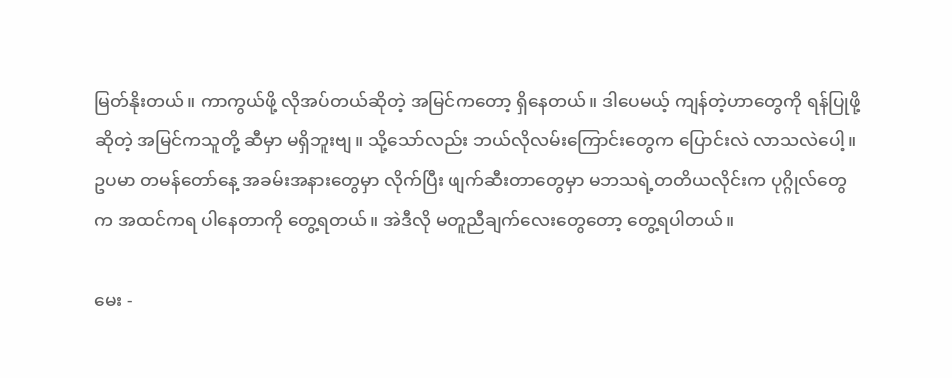မြတ်နိုးတယ်။ ကာကွယ်ဖို့ လိုအပ်တယ်ဆိုတဲ့ အမြင်ကတော့ ရှိနေတယ်။ ဒါပေမယ့် ကျန်တဲ့ဟာတွေကို ရန်ပြုဖို့ ဆိုတဲ့ အမြင်ကသူတို့ ဆီမှာ မရှိဘူးဗျ။ သို့သော်လည်း ဘယ်လိုလမ်းကြောင်းတွေက ပြောင်းလဲ လာသလဲပေါ့။ ဥပမာ တမန်တော်နေ့ အခမ်းအနားတွေမှာ လိုက်ပြီး ဖျက်ဆီးတာတွေမှာ မဘသရဲ့တတိယလိုင်းက ပုဂ္ဂိုလ်တွေက အထင်ကရ ပါနေတာကို တွေ့ရတယ်။ အဲဒီလို မတူညီချက်လေးတွေတော့ တွေ့ရပါတယ်။

မေး -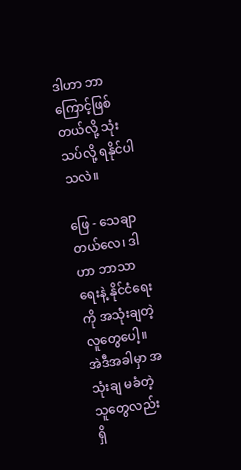ဒါဟာ ဘာကြောင့်ဖြစ်တယ်လို့ သုံးသပ်လို့ ရနိုင်ပါသလဲ။

ဖြေ - သေချာတယ်လေ၊ ဒါဟာ ဘာသာရေးနဲ့ နိုင်ငံရေးကို အသုံးချတဲ့ လူတွေပေါ့။ အဲဒီအခါမှာ အသုံးချ မခံတဲ့ သူတွေလည်း ရှိ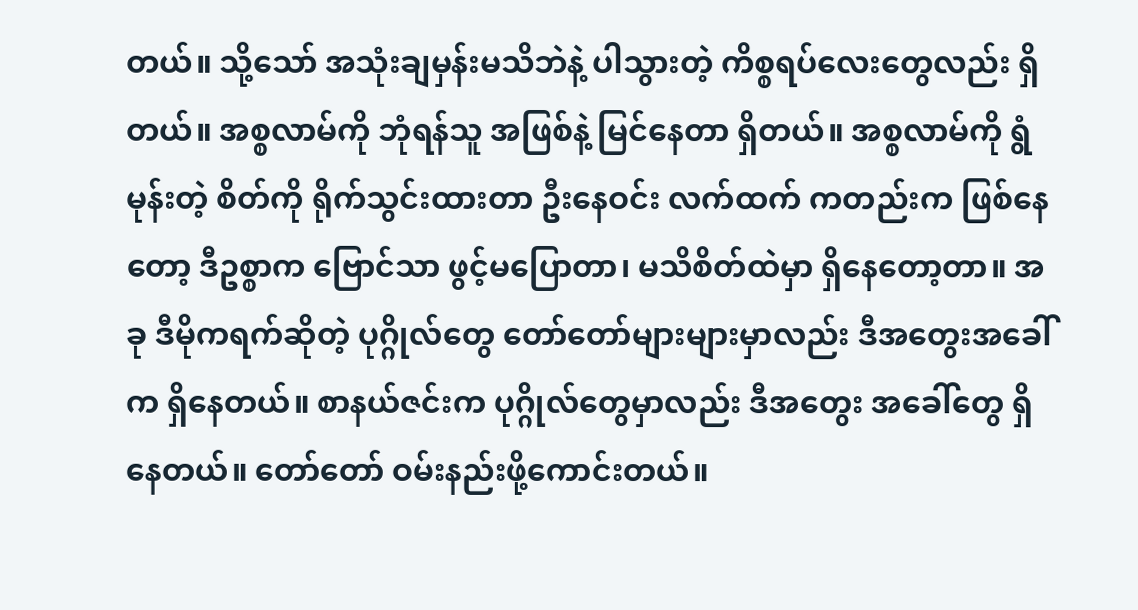တယ်။ သို့သော် အသုံးချမှန်းမသိဘဲနဲ့ ပါသွားတဲ့ ကိစ္စရပ်လေးတွေလည်း ရှိတယ်။ အစ္စလာမ်ကို ဘုံရန်သူ အဖြစ်နဲ့ မြင်နေတာ ရှိတယ်။ အစ္စလာမ်ကို ရွံမုန်းတဲ့ စိတ်ကို ရိုက်သွင်းထားတာ ဦးနေဝင်း လက်ထက် ကတည်းက ဖြစ်နေတော့ ဒီဥစ္စာက ဗြောင်သာ ဖွင့်မပြောတာ၊ မသိစိတ်ထဲမှာ ရှိနေတော့တာ။ အခု ဒီမိုကရက်ဆိုတဲ့ ပုဂ္ဂိုလ်တွေ တော်တော်များများမှာလည်း ဒီအတွေးအခေါ်က ရှိနေတယ်။ စာနယ်ဇင်းက ပုဂ္ဂိုလ်တွေမှာလည်း ဒီအတွေး အခေါ်တွေ ရှိနေတယ်။ တော်တော် ဝမ်းနည်းဖို့ကောင်းတယ်။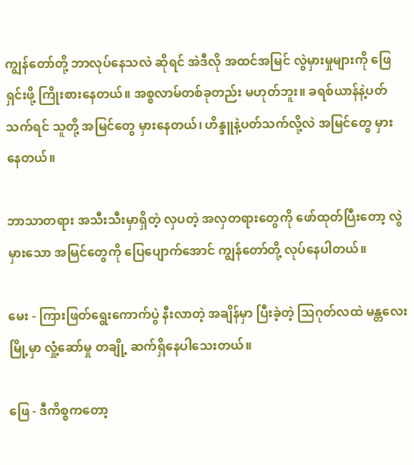ကျွန်တော်တို့ ဘာလုပ်နေသလဲ ဆိုရင် အဲဒီလို အထင်အမြင် လွဲမှားမှုများကို ဖြေရှင်းဖို့ ကြိုးစားနေတယ်။ အစ္စလာမ်တစ်ခုတည်း မဟုတ်ဘူး။ ခရစ်ယာန်နဲ့ပတ်သက်ရင် သူတို့ အမြင်တွေ မှားနေတယ်၊ ဟိန္ဒူနဲ့ပတ်သက်လို့လဲ အမြင်တွေ မှားနေတယ်။

ဘာသာတရား အသီးသီးမှာရှိတဲ့ လှပတဲ့ အလှတရားတွေကို ဖော်ထုတ်ပြီးတော့ လွဲမှားသော အမြင်တွေကို ပြေပျောက်အောင် ကျွန်တော်တို့ လုပ်နေပါတယ်။

မေး - ကြားဖြတ်ရွေးကောက်ပွဲ နီးလာတဲ့ အချိန်မှာ ပြီးခဲ့တဲ့ သြဂုတ်လထဲ မန္တလေးမြို့မှာ လှုံ့ဆော်မှု တချို့ ဆက်ရှိနေပါသေးတယ်။

ဖြေ - ဒီကိစ္စကတော့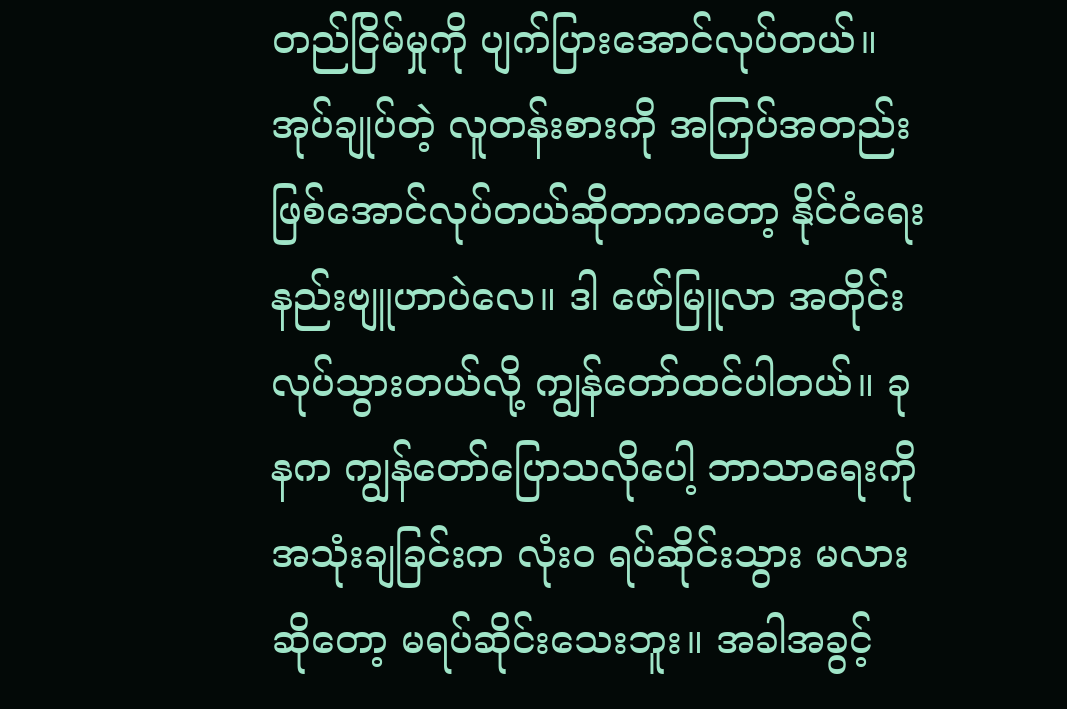တည်ငြိမ်မှုကို ပျက်ပြားအောင်လုပ်တယ်။ အုပ်ချုပ်တဲ့ လူတန်းစားကို အကြပ်အတည်း ဖြစ်အောင်လုပ်တယ်ဆိုတာကတော့ နိုင်ငံရေး နည်းဗျူဟာပဲလေ။ ဒါ ဖော်မြူလာ အတိုင်းလုပ်သွားတယ်လို့ ကျွန်တော်ထင်ပါတယ်။ ခုနက ကျွန်တော်ပြောသလိုပေါ့ ဘာသာရေးကို အသုံးချခြင်းက လုံးဝ ရပ်ဆိုင်းသွား မလားဆိုတော့ မရပ်ဆိုင်းသေးဘူး။ အခါအခွင့်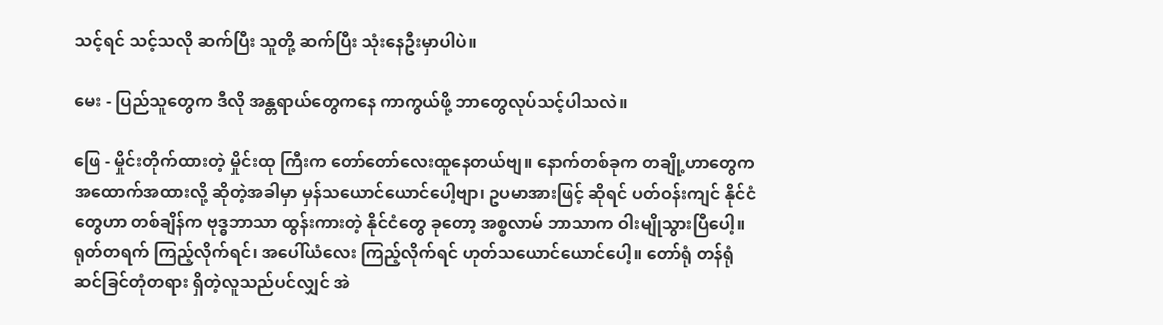သင့်ရင် သင့်သလို ဆက်ပြီး သူတို့ ဆက်ပြီး သုံးနေဦးမှာပါပဲ။

မေး - ပြည်သူတွေက ဒီလို အန္တရာယ်တွေကနေ ကာကွယ်ဖို့ ဘာတွေလုပ်သင့်ပါသလဲ။

ဖြေ - မှိုင်းတိုက်ထားတဲ့ မှိုင်းထု ကြီးက တော်တော်လေးထူနေတယ်ဗျ။ နောက်တစ်ခုက တချို့ဟာတွေက အထောက်အထားလို့ ဆိုတဲ့အခါမှာ မှန်သယောင်ယောင်ပေါ့ဗျာ၊ ဥပမာအားဖြင့် ဆိုရင် ပတ်ဝန်းကျင် နိုင်ငံတွေဟာ တစ်ချိန်က ဗုဒ္ဓဘာသာ ထွန်းကားတဲ့ နိုင်ငံတွေ ခုတော့ အစ္စလာမ် ဘာသာက ဝါးမျိုသွားပြီပေါ့။ ရုတ်တရက် ကြည့်လိုက်ရင်၊ အပေါ်ယံလေး ကြည့်လိုက်ရင် ဟုတ်သယောင်ယောင်ပေါ့။ တော်ရုံ တန်ရုံ ဆင်ခြင်တုံတရား ရှိတဲ့လူသည်ပင်လျှင် အဲ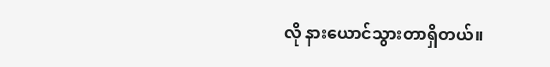လို နားယောင်သွားတာရှိတယ်။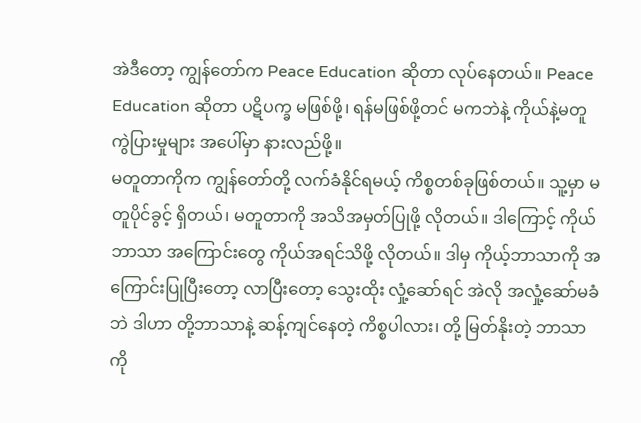အဲဒီတော့ ကျွန်တော်က Peace Education ဆိုတာ လုပ်နေတယ်။ Peace Education ဆိုတာ ပဋိပက္ခ မဖြစ်ဖို့၊ ရန်မဖြစ်ဖို့တင် မကဘဲနဲ့ ကိုယ်နဲ့မတူကွဲပြားမှုများ အပေါ်မှာ နားလည်ဖို့။
မတူတာကိုက ကျွန်တော်တို့ လက်ခံနိုင်ရမယ့် ကိစ္စတစ်ခုဖြစ်တယ်။ သူ့မှာ မတူပိုင်ခွင့် ရှိတယ်၊ မတူတာကို အသိအမှတ်ပြုဖို့ လိုတယ်။ ဒါကြောင့် ကိုယ်ဘာသာ အကြောင်းတွေ ကိုယ်အရင်သိဖို့ လိုတယ်။ ဒါမှ ကိုယ့်ဘာသာကို အကြောင်းပြုပြီးတော့ လာပြီးတော့ သွေးထိုး လှုံ့ဆော်ရင် အဲလို အလှုံ့ဆော်မခံဘဲ ဒါဟာ တို့ဘာသာနဲ့ ဆန့်ကျင်နေတဲ့ ကိစ္စပါလား၊ တို့ မြတ်နိုးတဲ့ ဘာသာကို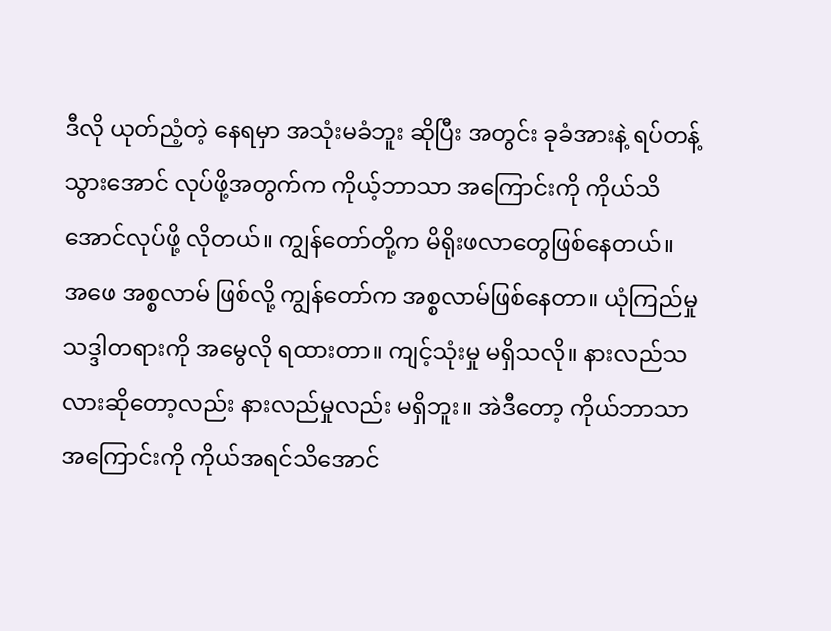ဒီလို ယုတ်ညံ့တဲ့ နေရမှာ အသုံးမခံဘူး ဆိုပြီး အတွင်း ခုခံအားနဲ့ ရပ်တန့်သွားအောင် လုပ်ဖို့အတွက်က ကိုယ့်ဘာသာ အကြောင်းကို ကိုယ်သိအောင်လုပ်ဖို့ လိုတယ်။ ကျွန်တော်တို့က မိရိုးဖလာတွေဖြစ်နေတယ်။ အဖေ အစ္စလာမ် ဖြစ်လို့ ကျွန်တော်က အစ္စလာမ်ဖြစ်နေတာ။ ယုံကြည်မှု သဒ္ဒါတရားကို အမွေလို ရထားတာ။ ကျင့်သုံးမှု မရှိသလို။ နားလည်သလားဆိုတော့လည်း နားလည်မှုလည်း မရှိဘူး။ အဲဒီတော့ ကိုယ်ဘာသာအကြောင်းကို ကိုယ်အရင်သိအောင်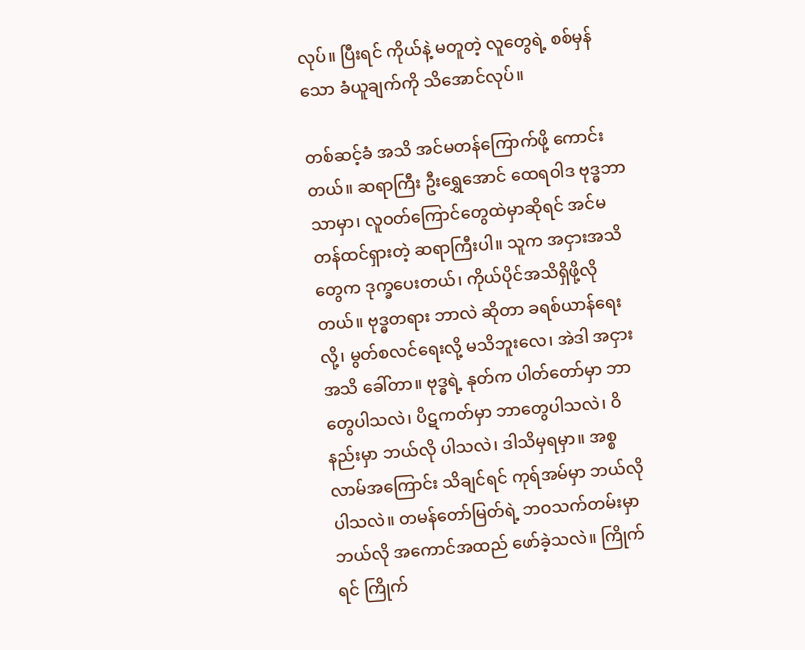လုပ်။ ပြီးရင် ကိုယ်နဲ့ မတူတဲ့ လူတွေရဲ့ စစ်မှန်သော ခံယူချက်ကို သိအောင်လုပ်။

တစ်ဆင့်ခံ အသိ အင်မတန်ကြောက်ဖို့ ကောင်းတယ်။ ဆရာကြီး ဦးရွှေအောင် ထေရဝါဒ ဗုဒ္ဓဘာသာမှာ၊ လူဝတ်ကြောင်တွေထဲမှာဆိုရင် အင်မတန်ထင်ရှားတဲ့ ဆရာကြီးပါ။ သူက အငှားအသိတွေက ဒုက္ခပေးတယ်၊ ကိုယ်ပိုင်အသိရှိဖို့လိုတယ်။ ဗုဒ္ဓတရား ဘာလဲ ဆိုတာ ခရစ်ယာန်ရေးလို့၊ မွတ်စလင်ရေးလို့ မသိဘူးလေ၊ အဲဒါ အငှားအသိ ခေါ်တာ။ ဗုဒ္ဓရဲ့ နုတ်က ပါတ်တော်မှာ ဘာတွေပါသလဲ၊ ပိဋကတ်မှာ ဘာတွေပါသလဲ၊ ဝိနည်းမှာ ဘယ်လို ပါသလဲ၊ ဒါသိမှရမှာ။ အစ္စလာမ်အကြောင်း သိချင်ရင် ကုရ်အမ်မှာ ဘယ်လိုပါသလဲ။ တမန်တော်မြတ်ရဲ့ ဘဝသက်တမ်းမှာ ဘယ်လို အကောင်အထည် ဖော်ခဲ့သလဲ။ ကြိုက်ရင် ကြိုက်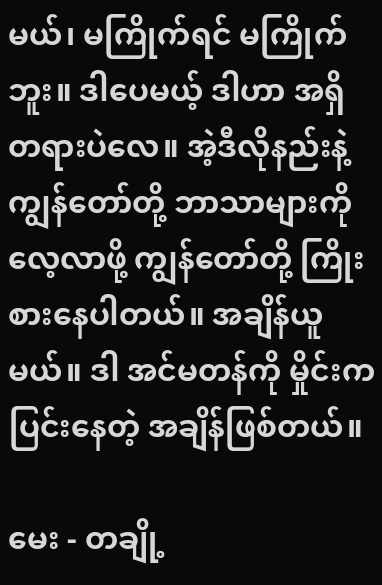မယ်၊ မကြိုက်ရင် မကြိုက်ဘူး။ ဒါပေမယ့် ဒါဟာ အရှိတရားပဲလေ။ အဲ့ဒီလိုနည်းနဲ့ ကျွန်တော်တို့ ဘာသာများကို လေ့လာဖို့ ကျွန်တော်တို့ ကြိုးစားနေပါတယ်။ အချိန်ယူမယ်။ ဒါ အင်မတန်ကို မှိုင်းက ပြင်းနေတဲ့ အချိန်ဖြစ်တယ်။

မေး - တချို့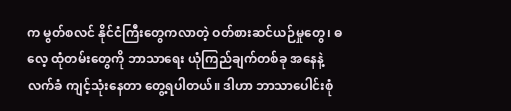က မွတ်စလင် နိုင်ငံကြီးတွေကလာတဲ့ ဝတ်စားဆင်ယဉ်မှုတွေ၊ ဓလေ့ ထုံတမ်းတွေကို ဘာသာရေး ယုံကြည်ချက်တစ်ခု အနေနဲ့ လက်ခံ ကျင့်သုံးနေတာ တွေ့ရပါတယ်။ ဒါဟာ ဘာသာပေါင်းစုံ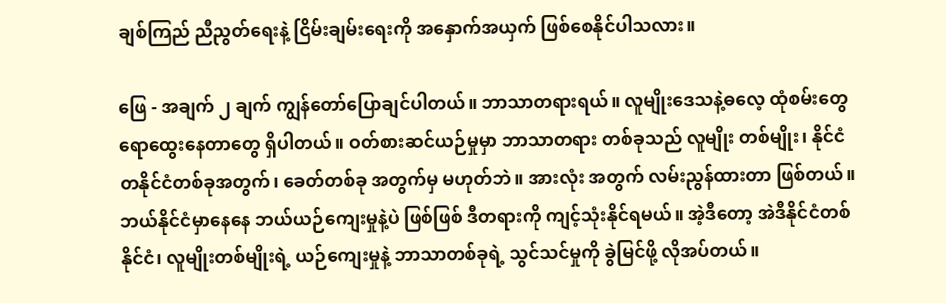ချစ်ကြည် ညီညွတ်ရေးနဲ့ ငြိမ်းချမ်းရေးကို အနှောက်အယှက် ဖြစ်စေနိုင်ပါသလား။

ဖြေ - အချက် ၂ ချက် ကျွန်တော်ပြောချင်ပါတယ်။ ဘာသာတရားရယ်။ လူမျိုးဒေသနဲ့ဓလေ့ ထုံစမ်းတွေ ရောထွေးနေတာတွေ ရှိပါတယ်။ ဝတ်စားဆင်ယဉ်မှုမှာ ဘာသာတရား တစ်ခုသည် လူမျိုး တစ်မျိုး၊ နိုင်ငံတနိုင်ငံတစ်ခုအတွက်၊ ခေတ်တစ်ခု အတွက်မှ မဟုတ်ဘဲ။ အားလုံး အတွက် လမ်းညွန်ထားတာ ဖြစ်တယ်။ ဘယ်နိုင်ငံမှာနေနေ ဘယ်ယဉ်ကျေးမှုနဲ့ပဲ ဖြစ်ဖြစ် ဒီတရားကို ကျင့်သုံးနိုင်ရမယ်။ အဲ့ဒီတော့ အဲဒီနိုင်ငံတစ်နိုင်ငံ၊ လူမျိုးတစ်မျိုးရဲ့ ယဉ်ကျေးမှုနဲ့ ဘာသာတစ်ခုရဲ့ သွင်သင်မှုကို ခွဲမြင်ဖို့ လိုအပ်တယ်။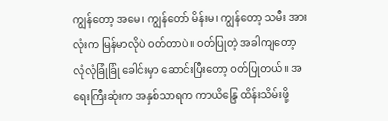ကျွန်တော့ အမေ၊ ကျွန်တော် မိန်းမ၊ ကျွန်တော့ သမီး အားလုံးက မြန်မာလိုပဲ ဝတ်တာပဲ။ ဝတ်ပြုတဲ့ အခါကျတော့ လုံလုံခြုံခြုံ ခေါင်းမှာ ဆောင်းပြီးတော့ ဝတ်ပြုတယ်။ အရေးကြီးဆုံးက အနှစ်သာရက ကာယိန္ဒြေ ထိန်းသိမ်းဖို့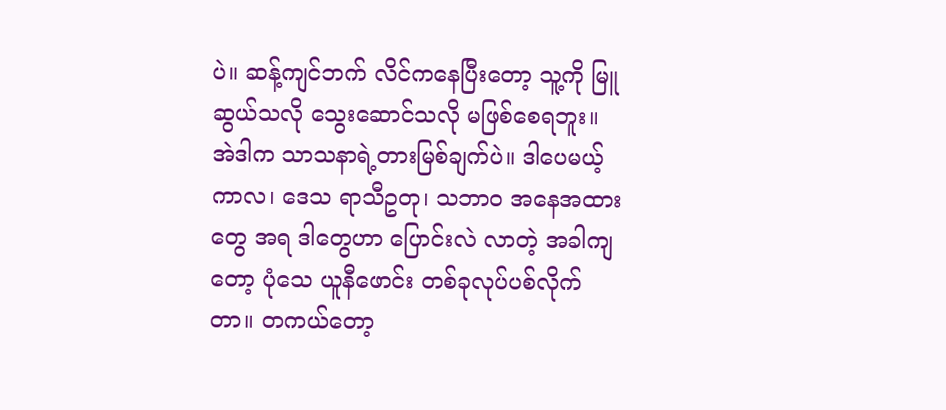ပဲ။ ဆန့်ကျင်ဘက် လိင်ကနေပြီးတော့ သူ့ကို မြူဆွယ်သလို သွေးဆောင်သလို မဖြစ်စေရဘူး။ အဲဒါက သာသနာရဲ့တားမြစ်ချက်ပဲ။ ဒါပေမယ့် ကာလ၊ ဒေသ ရာသီဥတု၊ သဘာဝ အနေအထားတွေ အရ ဒါတွေဟာ ပြောင်းလဲ လာတဲ့ အခါကျတော့ ပုံသေ ယူနီဖောင်း တစ်ခုလုပ်ပစ်လိုက်တာ။ တကယ်တော့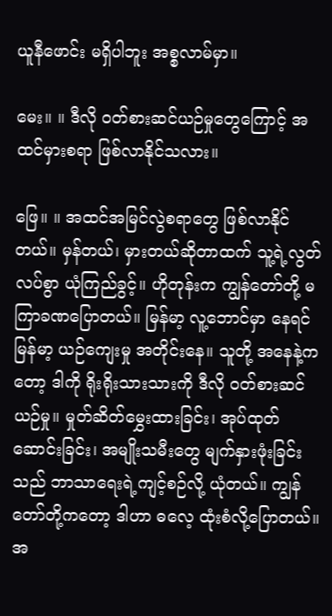ယူနီဖောင်း မရှိပါဘူး အစ္စလာမ်မှာ။

မေး။ ။ ဒီလို ဝတ်စားဆင်ယဉ်မှုတွေကြောင့် အထင်မှားစရာ ဖြစ်လာနိုင်သလား။

ဖြေ။ ။ အထင်အမြင်လွဲစရာတွေ ဖြစ်လာနိုင်တယ်။ မှန်တယ်၊ မှားတယ်ဆိုတာထက် သူ့ရဲ့လွတ်လပ်စွာ ယုံကြည်ခွင့်။ ဟိုတုန်းက ကျွန်တော်တို့ မကြာခဏပြောတယ်။ မြန်မာ့ လူ့ဘောင်မှာ နေရင် မြန်မာ့ ယဉ်ကျေးမှု အတိုင်းနေ။ သူတို့ အနေနဲ့ကတော့ ဒါကို ရိုးရိုးသားသားကို ဒီလို ဝတ်စားဆင်ယဉ်မှု။ မှုတ်ဆိတ်မွှေးထားခြင်း၊ အုပ်ထုတ်ဆောင်းခြင်း၊ အမျိုးသမီးတွေ မျက်နှားဖုံးခြင်းသည် ဘာသာရေးရဲ့ကျင့်စဉ်လို့ ယုံတယ်။ ကျွန်တော်တို့ကတော့ ဒါဟာ ဓလေ့ ထုံးစံလို့ပြောတယ်။ အ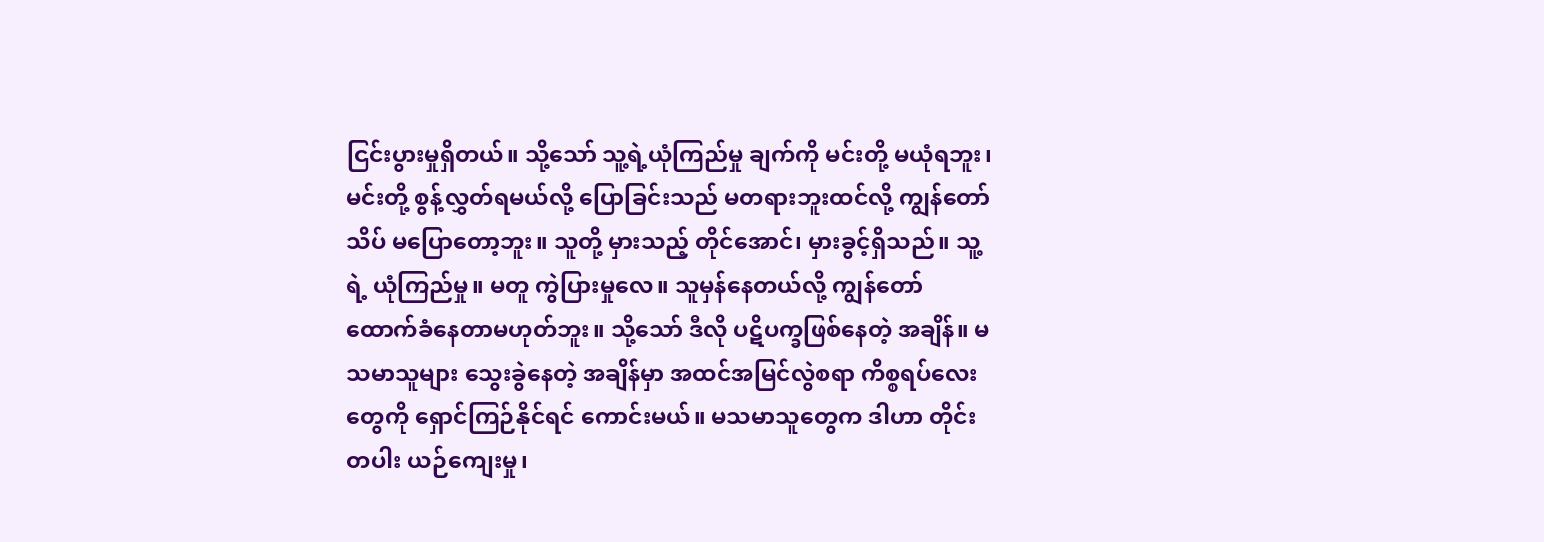ငြင်းပွားမှုရှိတယ်။ သို့သော် သူ့ရဲ့ယုံကြည်မှု ချက်ကို မင်းတို့ မယုံရဘူး၊ မင်းတို့ စွန့်လွှတ်ရမယ်လို့ ပြောခြင်းသည် မတရားဘူးထင်လို့ ကျွန်တော်သိပ် မပြောတော့ဘူး။ သူတို့ မှားသည့် တိုင်အောင်၊ မှားခွင့်ရှိသည်။ သူ့ရဲ့ ယုံကြည်မှု။ မတူ ကွဲပြားမှုလေ။ သူမှန်နေတယ်လို့ ကျွန်တော် ထောက်ခံနေတာမဟုတ်ဘူး။ သို့သော် ဒီလို ပဋိပက္ခဖြစ်နေတဲ့ အချိန်။ မသမာသူများ သွေးခွဲနေတဲ့ အချိန်မှာ အထင်အမြင်လွဲစရာ ကိစ္စရပ်လေး တွေကို ရှောင်ကြဉ်နိုင်ရင် ကောင်းမယ်။ မသမာသူတွေက ဒါဟာ တိုင်းတပါး ယဉ်ကျေးမှု၊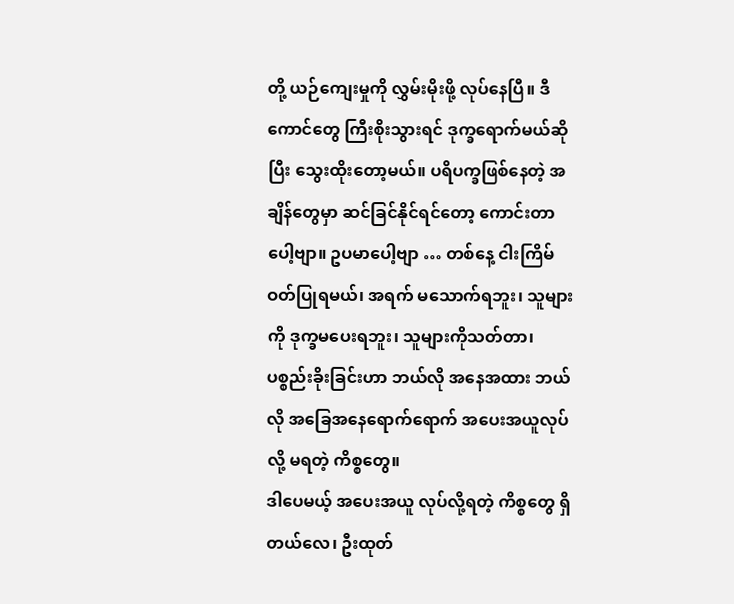တို့ ယဉ်ကျေးမှုကို လွှမ်းမိုးဖို့ လုပ်နေပြီ။ ဒီကောင်တွေ ကြီးစိုးသွားရင် ဒုက္ခရောက်မယ်ဆိုပြီး သွေးထိုးတော့မယ်။ ပရိပက္ခဖြစ်နေတဲ့ အချိန်တွေမှာ ဆင်ခြင်နိုင်ရင်တော့ ကောင်းတာပေါ့ဗျာ။ ဥပမာပေါ့ဗျာ … တစ်နေ့ ငါးကြိမ် ဝတ်ပြုရမယ်၊ အရက် မသောက်ရဘူး၊ သူများကို ဒုက္ခမပေးရဘူး၊ သူများကိုသတ်တာ၊ ပစ္စည်းခိုးခြင်းဟာ ဘယ်လို အနေအထား ဘယ်လို အခြေအနေရောက်ရောက် အပေးအယူလုပ်လို့ မရတဲ့ ကိစ္စတွေ။
ဒါပေမယ့် အပေးအယူ လုပ်လို့ရတဲ့ ကိစ္စတွေ ရှိတယ်လေ၊ ဦးထုတ်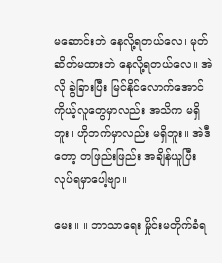မဆောင်းဘဲ နေလို့ရတယ်လေ၊ မုတ်ဆိတ်မထားဘဲ နေလို့ရတယ်လေ။ အဲလို ခွဲခြားပြီး မြင်နိုင်လောက်အောင် ကိုယ့်လူတွေမှာလည်း အသိက မရှိဘူး၊ ဟိုဘက်မှာလည်း မရှိဘူး။ အဲဒီတော့ တဖြည်းဖြည်း အချိန်ယူပြီး လုပ်ရမှာပေါ့ဗျာ။

မေး။ ။ ဘာသာရေး မှိုင်းမတိုက်ခံရ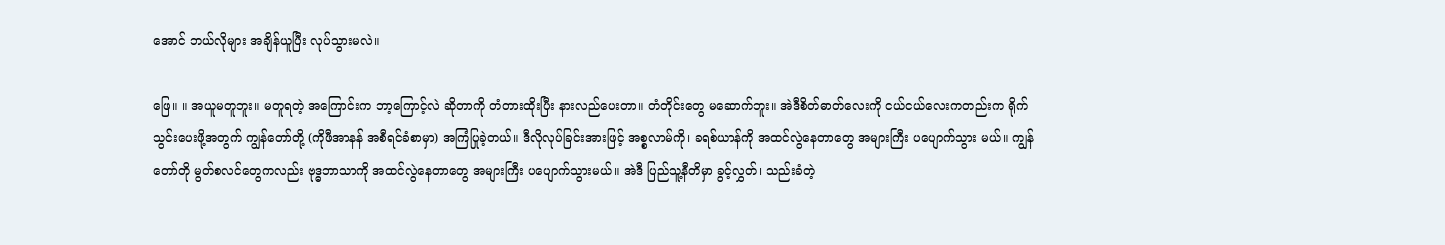အောင် ဘယ်လိုများ အချိန်ယူပြီး လုပ်သွားမလဲ။

ဖြေ။ ။ အယူမတူဘူး။ မတူရတဲ့ အကြောင်းက ဘာ့ကြောင့်လဲ ဆိုတာကို တံတားထိုးပြီး နားလည်ပေးတာ။ တံတိုင်းတွေ မဆောက်ဘူး။ အဲဒီစိတ်ဓာတ်လေးကို ငယ်ငယ်လေးကတည်းက ရိုက်သွင်းပေးဖို့အတွက် ကျွန်တော်တို့ (ကိုဖီအာနန် အစီရင်ခံစာမှာ) အကြံပြုခဲ့တယ်။ ဒီလိုလုပ်ခြင်းအားဖြင့် အစ္စလာမ်ကို၊ ခရစ်ယာန်ကို အထင်လွဲနေတာတွေ အများကြီး ပပျောက်သွား မယ်။ ကျွန်တော်တို မွတ်စလင်တွေကလည်း ဗုဒ္ဓဘာသာကို အထင်လွဲနေတာတွေ အများကြီး ပပျောက်သွားမယ်။ အဲဒီ ပြည်သူ့နီတိမှာ ခွင့်လွှတ်၊ သည်းခံတဲ့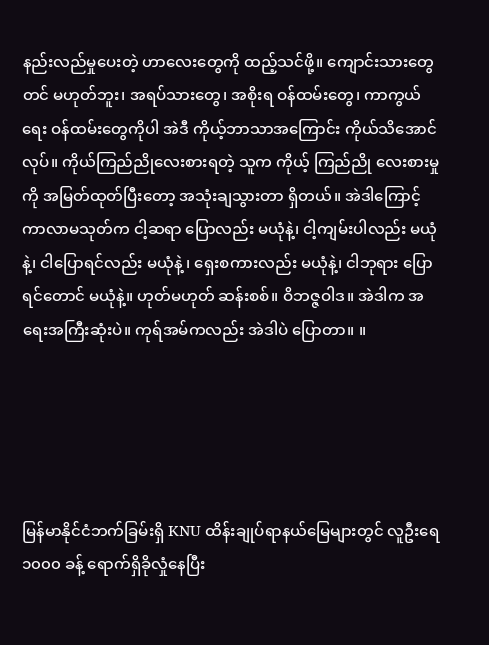နည်းလည်မှုပေးတဲ့ ဟာလေးတွေကို ထည့်သင်ဖို့။ ကျောင်းသားတွေတင် မဟုတ်ဘူး၊ အရပ်သားတွေ၊ အစိုးရ ဝန်ထမ်းတွေ၊ ကာကွယ်ရေး ဝန်ထမ်းတွေကိုပါ အဲဒီ ကိုယ့်ဘာသာအကြောင်း ကိုယ်သိအောင် လုပ်။ ကိုယ်ကြည်ညိုလေးစားရတဲ့ သူက ကိုယ့် ကြည်ညို လေးစားမှုကို အမြတ်ထုတ်ပြီးတော့ အသုံးချသွားတာ ရှိတယ်။ အဲဒါကြောင့် ကာလာမသုတ်က ငါ့ဆရာ ပြောလည်း မယုံနဲ့၊ ငါ့ကျမ်းပါလည်း မယုံနဲ့၊ ငါပြောရင်လည်း မယုံနဲ့ ၊ ရှေးစကားလည်း မယုံနဲ့၊ ငါဘုရား ပြောရင်တောင် မယုံနဲ့။ ဟုတ်မဟုတ် ဆန်းစစ်။ ဝိဘဇ္ဇဝါဒ။ အဲဒါက အရေးအကြီးဆုံးပဲ။ ကုရ်အမ်ကလည်း အဲဒါပဲ ပြောတာ။ ။





မြန်မာနိုင်ငံဘက်ခြမ်းရှိ KNU ထိန်းချုပ်ရာနယ်မြေများတွင် လူဦးရေ ၁၀၀၀ ခန့် ရောက်ရှိခိုလှုံနေပြီး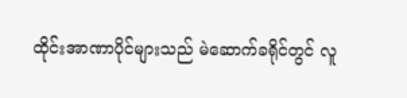ထိုင်းအာဏာပိုင်များသည် မဲဆောက်ခရိုင်တွင် လူ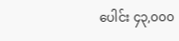ပေါင်း ၄၃,၀၀၀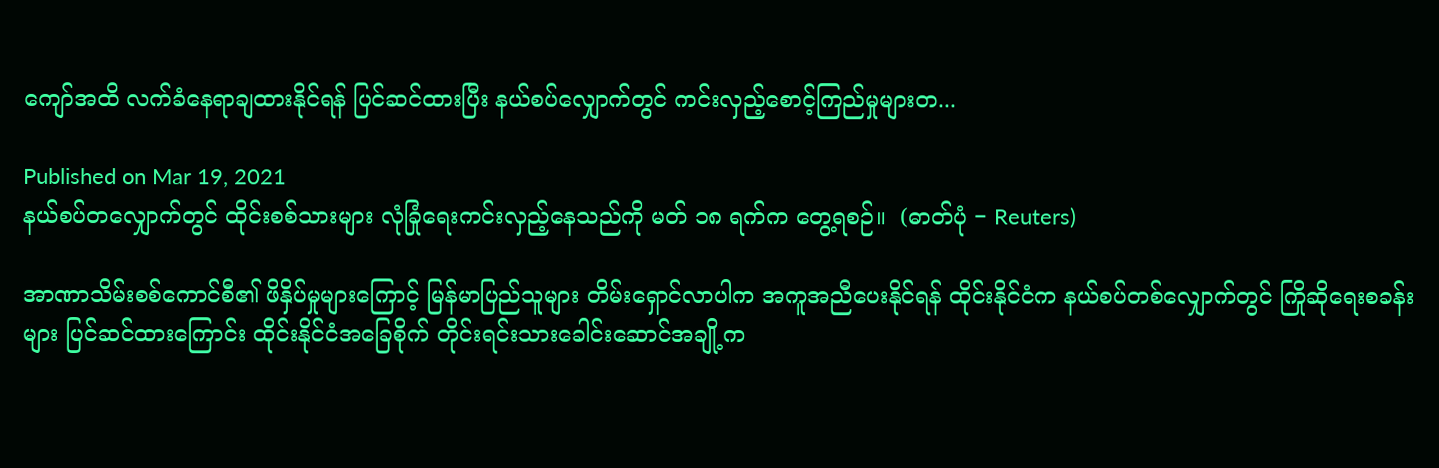ကျော်အထိ လက်ခံနေရာချထားနိုင်ရန် ပြင်ဆင်ထားပြီး နယ်စပ်လျှောက်တွင် ကင်းလှည့်စောင့်ကြည်မှုများတ...

Published on Mar 19, 2021
နယ်စပ်တလျှောက်တွင် ထိုင်းစစ်သားများ လုံခြုံရေးကင်းလှည့်နေသည်ကို မတ် ၁၈ ရက်က တွေ့ရစဉ်။  (ဓာတ်ပုံ − Reuters)

အာဏာသိမ်းစစ်ကောင်စီ၏ ဖိနှိပ်မှုများကြောင့် မြန်မာပြည်သူများ တိမ်းရှောင်လာပါက အကူအညီပေးနိုင်ရန် ထိုင်းနိုင်ငံက နယ်စပ်တစ်လျှောက်တွင် ကြိုဆိုရေးစခန်းများ ပြင်ဆင်ထားကြောင်း ထိုင်းနိုင်ငံအခြေစိုက် တိုင်းရင်းသားခေါင်းဆောင်အချို့က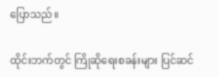ပြောသည်။

ထိုင်းဘက်တွင် ကြိုဆိုရေးစခန်းများ ပြင်ဆင်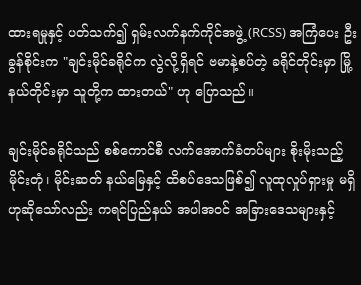ထားရမှုနှင့် ပတ်သက်၍ ရှမ်းလက်နက်ကိုင်အဖွဲ့ (RCSS) အကြံပေး ဦးခွန်စိုင်းက "ချင်းမိုင်ခရိုင်က လွဲလို့ရှိရင် ဗမာနဲ့စပ်တဲ့ ခရိုင်တိုင်းမှာ မြို့နယ်တိုင်းမှာ သူတို့က ထားတယ်" ဟု ပြောသည်။

ချင်းမိုင်ခရိုင်သည် စစ်ကောင်စီ လက်အောက်ခံတပ်များ စိုးမိုးသည့် မိုင်းတုံ၊ မိုင်းဆတ် နယ်မြေနှင့် ထိစပ်ဒေသဖြစ်၍ လူထုလှုပ်ရှားမှု မရှိဟုဆိုသော်လည်း ကရင်ပြည်နယ် အပါအဝင် အခြားဒေသများနှင့်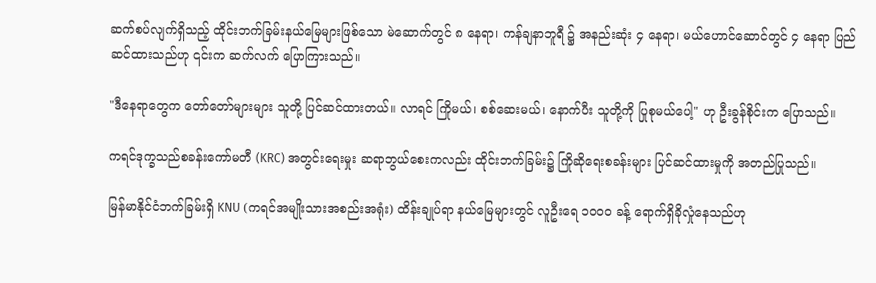ဆက်စပ်လျက်ရှိသည့် ထိုင်းဘက်ခြမ်းနယ်မြေများဖြစ်သော မဲ‌ဆောက်တွင် ၈ နေရာ၊ ကန်ချနာဘူရီ ၌ အနည်းဆုံး ၄ နေရာ၊ မယ်ဟောင်ဆောင်တွင် ၄ နေရာ ပြည်ဆင်ထားသည်ဟု ၎င်းက ဆက်လက် ပြောကြားသည်။

"ဒီနေရာတွေက တော်တော်များများ သူတို့ ပြင်ဆင်ထားတယ်။ လာရင် ကြိုမယ်၊ စစ်ဆေးမယ်၊ နောက်ပီး သူတို့ကို ပြုစုမယ်ပေါ့" ဟု ဦးခွန်စိုင်းက ပြောသည်။

ကရင်ဒုက္ခသည်စခန်းကော်မတီ (KRC) အတွင်းရေးမှုး ဆရာဘွယ်စေးကလည်း ထိုင်းဘက်ခြမ်း၌ ကြိုဆိုရေးစခန်းများ ပြင်ဆင်ထားမှုကို အတည်ပြုသည်။

မြန်မာနိုင်ငံဘက်ခြမ်းရှိ KNU (ကရင်အမျိုးသားအစည်းအရုံး) ထိန်းချုပ်ရာ နယ်မြေများတွင် လူဦးရေ ၁၀၀၀ ခန့် ရောက်ရှိခိုလှုံနေသည်ဟု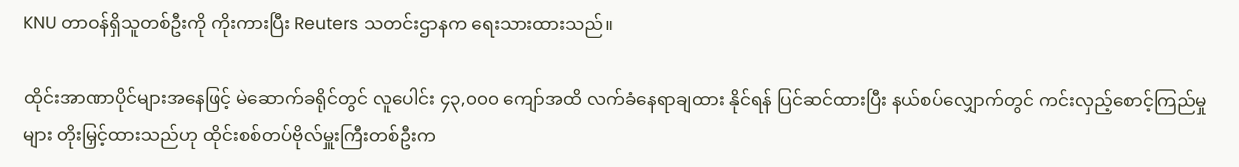KNU တာဝန်ရှိသူတစ်ဦးကို ကိုးကားပြီး Reuters သတင်းဌာနက ရေးသားထားသည်။

ထိုင်းအာဏာပိုင်များအနေဖြင့် မဲဆောက်ခရိုင်တွင် လူပေါင်း ၄၃,၀၀၀ ကျော်အထိ လက်ခံနေရာချထား နိုင်ရန် ပြင်ဆင်ထားပြီး နယ်စပ်လျှောက်တွင် ကင်းလှည့်စောင့်ကြည်မှုများ တိုးမြှင့်ထားသည်ဟု ထိုင်းစစ်တပ်ဗိုလ်မှူးကြီးတစ်ဦးက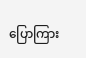ပြောကြား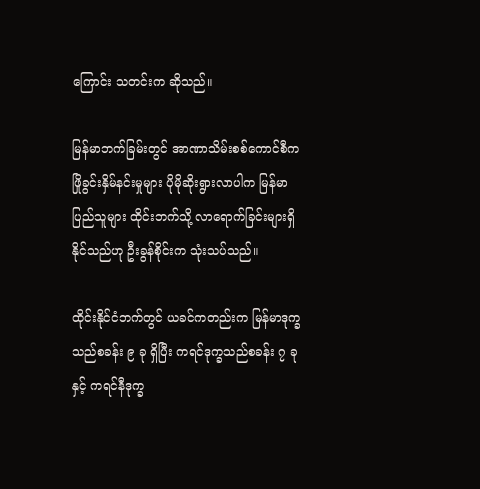ကြောင်း သတင်းက ဆိုသည်။

မြန်မာဘက်ခြမ်းတွင် အာဏာသိမ်းစစ်ကောင်စီက ဖြိုခွင်းနှိမ်နင်းမှုများ ပိုမိုဆိုးရွားလာပါက မြန်မာ ပြည်သူများ ထိုင်းဘက်သို့ လာရောက်ခြင်းများရှိနိုင်သည်ဟု ဦးခွန်စိုင်းက သုံးသပ်သည်။

ထိုင်းနိုင်ငံဘက်တွင် ယခင်ကတည်းက မြန်မာဒုက္ခသည်စခန်း ၉ ခု ရှိပြီး ကရင်ဒုက္ခသည်စခန်း ၇ ခုနှင့် ကရင်နီဒုက္ခ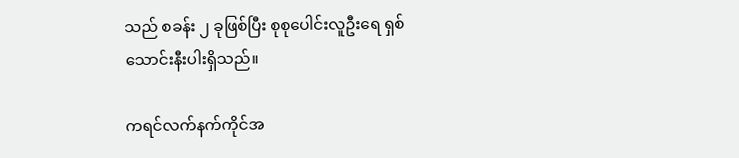သည် စခန်း ၂ ခုဖြစ်ပြီး စုစုပေါင်းလူဦးရေ ရှစ်သောင်းနီးပါးရှိသည်။

ကရင်လက်နက်ကိုင်အ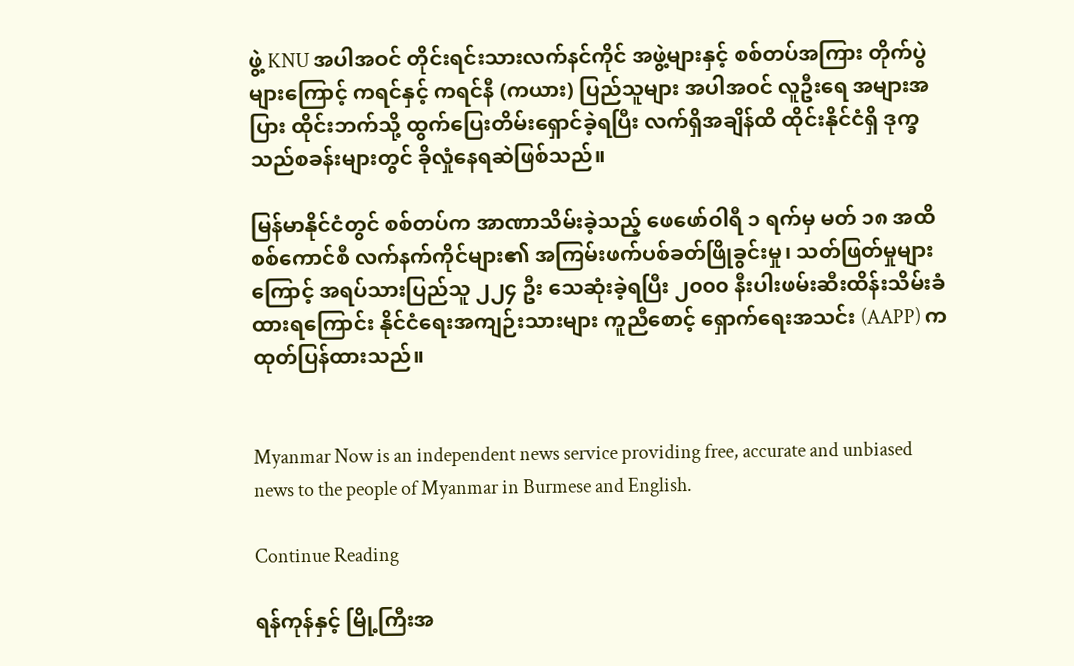ဖွဲ့ KNU အပါအဝင် တိုင်းရင်းသားလက်နင်ကိုင် အဖွဲ့များနှင့် စစ်တပ်အကြား တိုက်ပွဲများကြောင့် ကရင်နှင့် ကရင်နီ (ကယား) ပြည်သူများ အပါအဝင် လူဦးရေ အများအပြား ထိုင်းဘက်သို့ ထွက်ပြေးတိမ်းရှောင်ခဲ့ရပြီး လက်ရှိအချိန်ထိ ထိုင်းနိုင်ငံရှိ ဒုက္ခသည်စခန်းများတွင် ခိုလှုံနေရဆဲဖြစ်သည်။

မြန်မာနိုင်ငံတွင် စစ်တပ်က အာဏာသိမ်းခဲ့သည့် ဖေဖော်ဝါရီ ၁ ရက်မှ မတ် ၁၈ အထိ စစ်ကောင်စီ လက်နက်ကိုင်များ၏ အကြမ်းဖက်ပစ်ခတ်ဖြိုခွင်းမှု၊ သတ်ဖြတ်မှုများကြောင့် အရပ်သားပြည်သူ ၂၂၄ ဦး သေဆုံးခဲ့ရပြီး ၂၀၀၀ နီးပါးဖမ်းဆီးထိန်းသိမ်းခံထားရကြောင်း နိုင်ငံရေးအကျဉ်းသားများ ကူညီစောင့် ရှောက်ရေးအသင်း (AAPP) က ထုတ်ပြန်ထားသည်။


Myanmar Now is an independent news service providing free, accurate and unbiased news to the people of Myanmar in Burmese and English.

Continue Reading

ရန်ကုန်နှင့် မြို့ကြီးအ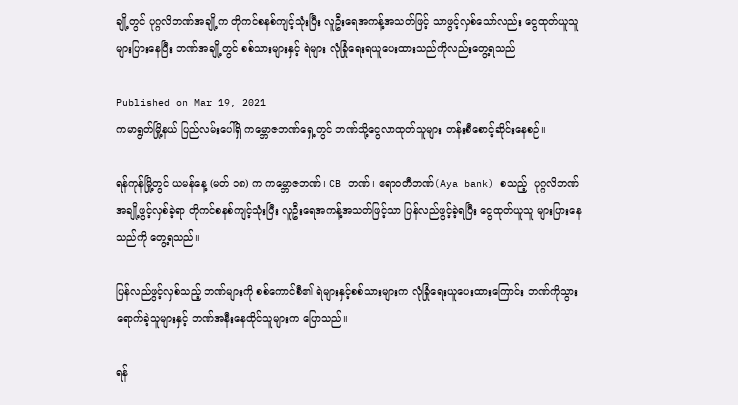ချို့တွင် ပုဂ္ဂလိဘဏ်အချို့က တိုကင်စနစ်ကျင့်သုံးပြီး လူဦးရေအကန့်အသတ်ဖြင့် သာဖွင့်လှစ်သော်လည်း ငွေထုတ်ယူသူ များပြားနေပြီး ဘဏ်အချို့တွင် စစ်သားများနှင့် ရဲများ လုံခြုံရေးရယူပေးထားသည်ကိုလည်းတွေ့ရသည်

Published on Mar 19, 2021
ကမာရွတ်မြို့နယ် ပြည်လမ်းပေါ်ရှိ ကမ္ဘောဇဘဏ်ရှေ့တွင် ဘဏ်သို့ငွေလာထုတ်သူများ တန်းစီစောင့်ဆိုင်းနေစဉ်။

ရန်ကုန်မြို့တွင် ယမန်နေ့ (မတ် ၁၈) က ကမ္ဘောဇဘဏ်၊ CB ဘဏ်၊ ဧရာဝတီဘဏ်(Aya bank) စသည့်  ပုဂ္ဂလိဘဏ်အချို့ဖွင့်လှစ်ခဲ့ရာ တိုကင်စနစ်ကျင့်သုံးပြီး လူဦးရေအကန့်အသတ်ဖြင့်သာ ပြန်လည်ဖွင့်ခဲ့ရပြီး ငွေထုတ်ယူသူ များပြားနေသည်ကို တွေ့ရသည်။

ပြန်လည်ဖွင့်လှစ်သည့် ဘဏ်များကို စစ်ကောင်စီ၏ ရဲများနှင့်စစ်သားများက လုံခြုံရေးယူပေးထားကြောင်း ဘဏ်ကိုသွားရောက်ခဲ့သူများနှင့် ဘဏ်အနီးနေထိုင်သူများက ပြောသည်။

ရန်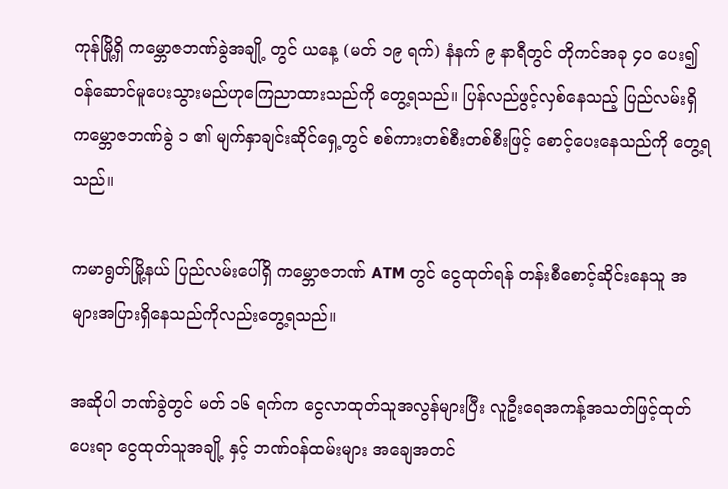ကုန်မြို့ရှိ ကမ္ဘောဇဘဏ်ခွဲအချို့ တွင် ယနေ့ (မတ် ၁၉ ရက်) နံနက် ၉ နာရီတွင် တိုကင်အခု ၄၀ ပေး၍ ဝန်ဆောင်မူပေးသွားမည်ဟုကြေညာထားသည်ကို တွေ့ရသည်။ ပြန်လည်ဖွင့်လှစ်နေသည့် ပြည်လမ်းရှိ ကမ္ဘောဇဘဏ်ခွဲ ၁ ၏ မျက်နှာချင်းဆိုင်ရှေ့တွင် စစ်ကားတစ်စီးတစ်စီးဖြင့် စောင့်ပေးနေသည်ကို တွေ့ရသည်။

ကမာရွတ်မြို့နယ် ပြည်လမ်းပေါ်ရှိ ကမ္ဘောဇဘဏ် ATM တွင် ငွေထုတ်ရန် တန်းစီစောင့်ဆိုင်းနေသူ အများအပြားရှိနေသည်ကိုလည်းတွေ့ရသည်။

အဆိုပါ ဘဏ်ခွဲတွင် မတ် ၁၆ ရက်က ငွေလာထုတ်သူအလွန်များပြီး လူဦးရေအကန့်အသတ်ဖြင့်ထုတ်ပေးရာ ငွေထုတ်သူအချို့ နှင့် ဘဏ်ဝန်ထမ်းများ အချေအတင်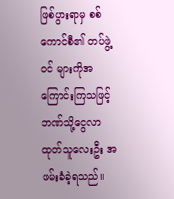ဖြစ်ပွားရာမှ စစ်ကောင်စီ၏ တပ်ဖွဲ့ဝင် များကိုအကြောင်းကြသဖြင့် ဘဏ်သို့ငွေလာထုတ်သူလေးဦး အဖမ်းခံခဲ့ရသည်။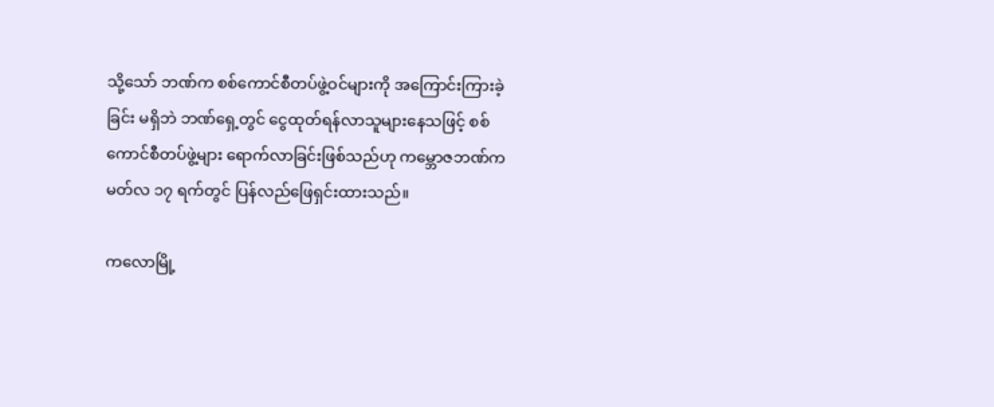သို့သော် ဘဏ်က စစ်ကောင်စီတပ်ဖွဲ့ဝင်များကို အကြောင်းကြားခဲ့ခြင်း မရှိဘဲ ဘဏ်ရှေ့တွင် ငွေထုတ်ရန်လာသူများနေသဖြင့် စစ်ကောင်စီတပ်ဖွဲ့များ ရောက်လာခြင်းဖြစ်သည်ဟု ကမ္ဘောဇဘဏ်က မတ်လ ၁၇ ရက်တွင် ပြန်လည်ဖြေရှင်းထားသည်။

ကလောမြို့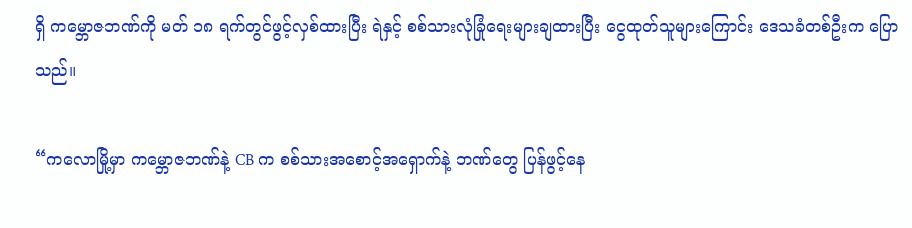ရှိ ကမ္ဘောဇဘဏ်ကို မတ် ၁၈ ရက်တွင်ဖွင့်လှစ်ထားပြီး ရဲနှင့် စစ်သားလုံခြုံရေးများချထားပြီး ငွေထုတ်သူများကြောင်း ဒေသခံတစ်ဦးက ပြောသည်။

“ကလောမြို့မှာ ကမ္ဘောဇဘဏ်နဲ့ CB က စစ်သားအစောင့်အရှောက်နဲ့ ဘဏ်တွေ ပြန်ဖွင့်နေ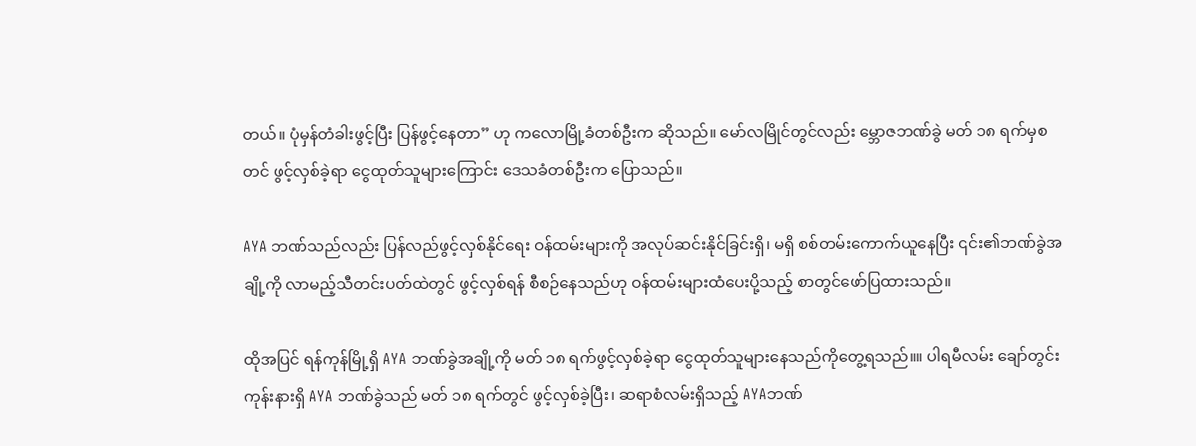တယ်။ ပုံမှန်တံခါးဖွင့်ပြီး ပြန်ဖွင့်နေတာ” ဟု ကလောမြို့ခံတစ်ဦးက ဆိုသည်။ မော်လမြိုင်တွင်လည်း မ္ဘောဇဘဏ်ခွဲ မတ် ၁၈ ရက်မှစတင် ဖွင့်လှစ်ခဲ့ရာ ငွေထုတ်သူများကြောင်း ဒေသခံတစ်ဦးက ပြောသည်။

AYA ဘဏ်သည်လည်း ပြန်လည်ဖွင့်လှစ်နိုင်ရေး ဝန်ထမ်းများကို အလုပ်ဆင်းနိုင်ခြင်းရှိ၊ မရှိ စစ်တမ်းကောက်ယူနေပြီး ၎င်း၏ဘဏ်ခွဲအချို့ကို လာမည့်သီတင်းပတ်ထဲတွင် ဖွင့်လှစ်ရန် စီစဉ်နေသည်ဟု ဝန်ထမ်းများထံပေးပို့သည့် စာတွင်ဖော်ပြထားသည်။

ထိုအပြင် ရန်ကုန်မြို့ရှိ AYA ဘဏ်ခွဲအချို့ကို မတ် ၁၈ ရက်ဖွင့်လှစ်ခဲ့ရာ ငွေထုတ်သူများနေသည်ကိုတွေ့ရသည်။။ ပါရမီလမ်း ချော်တွင်းကုန်းနားရှိ AYA ဘဏ်ခွဲသည် မတ် ၁၈ ရက်တွင် ဖွင့်လှစ်ခဲ့ပြီး၊ ဆရာစံလမ်းရှိသည့် AYAဘဏ်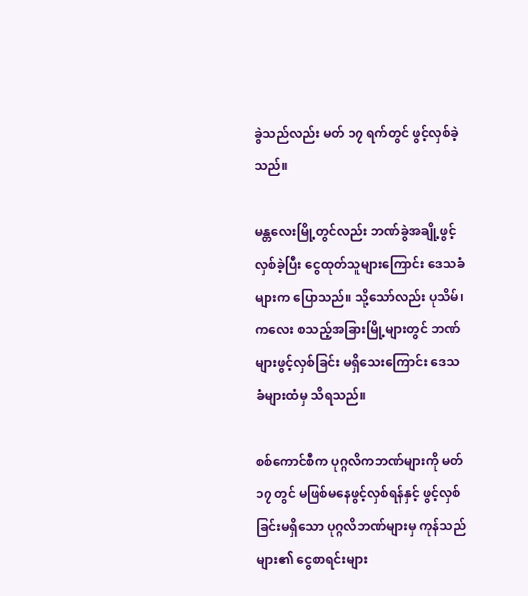ခွဲသည်လည်း မတ် ၁၇ ရက်တွင် ဖွင့်လှစ်ခဲ့သည်။

မန္တလေးမြို့တွင်လည်း ဘဏ်ခွဲအချို့ဖွင့်လှစ်ခဲ့ပြီး ငွေထုတ်သူများကြောင်း ဒေသခံများက ပြောသည်။ သို့သော်လည်း ပုသိမ်၊ ကလေး စသည့်အခြားမြို့များတွင် ဘဏ်များဖွင့်လှစ်ခြင်း မရှိသေးကြောင်း ဒေသခံများထံမှ သိရသည်။

စစ်ကောင်စီက ပုဂ္ဂလိကဘဏ်များကို မတ် ၁၇ တွင် မဖြစ်မနေဖွင့်လှစ်ရန်နှင့် ဖွင့်လှစ်ခြင်းမရှိသော ပုဂ္ဂလိဘဏ်များမှ ကုန်သည်များ၏ ငွေစာရင်းများ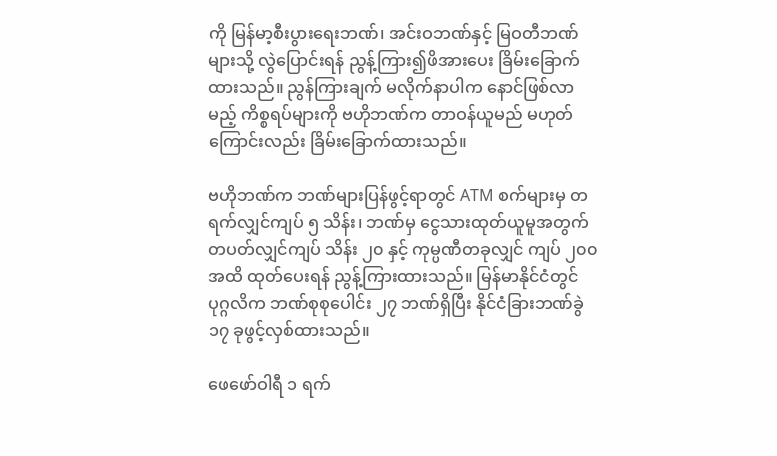ကို မြန်မာ့စီးပွားရေးဘဏ်၊ အင်းဝဘဏ်နှင့် မြဝတီဘဏ်များသို့ လွဲပြောင်းရန် ညွန့်ကြား၍ဖိအားပေး ခြိမ်းခြောက်ထားသည်။ ညွန်ကြားချက် မလိုက်နာပါက နောင်ဖြစ်လာမည့် ကိစ္စရပ်များကို ဗဟိုဘဏ်က တာဝန်ယူမည် မဟုတ်ကြောင်းလည်း ခြိမ်းခြောက်ထားသည်။

ဗဟိုဘဏ်က ဘဏ်များပြန်ဖွင့်ရာတွင် ATM စက်များမှ တရက်လျှင်ကျပ် ၅ သိန်း၊ ဘဏ်မှ ငွေသားထုတ်ယူမူအတွက် တပတ်လျှင်ကျပ် သိန်း ၂၀ နှင့် ကုမ္ပဏီတခုလျှင် ကျပ် ၂၀၀ အထိ ထုတ်ပေးရန် ညွန့်ကြားထားသည်။ မြန်မာနိုင်ငံတွင် ပုဂ္ဂလိက ဘဏ်စုစုပေါင်း ၂၇ ဘဏ်ရှိပြီး နိုင်ငံခြားဘဏ်ခွဲ ၁၇ ခုဖွင့်လှစ်ထားသည်။

ဖေဖော်ဝါရီ ၁ ရက်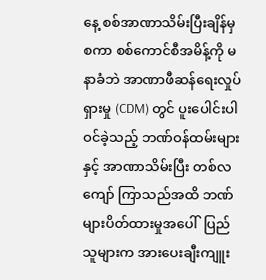နေ့ စစ်အာဏာသိမ်းပြီးချိန်မှစကာ စစ်ကောင်စီအမိန့်ကို မနာခံဘဲ အာဏာဖီဆန်ရေးလှုပ်ရှားမှု (CDM) တွင် ပူးပေါင်းပါဝင်ခဲ့သည့် ဘဏ်ဝန်ထမ်းများနှင့် အာဏာသိမ်းပြီး တစ်လကျော် ကြာသည်အထိ ဘဏ်များပိတ်ထားမှုအပေါ်  ပြည်သူများက အားပေးချီးကျူး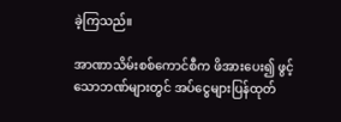ခဲ့ကြသည်။

အာဏာသိမ်းစစ်ကောင်စီက ဖိအားပေး၍ ဖွင့်သောဘဏ်များတွင် အပ်ငွေများပြန်ထုတ်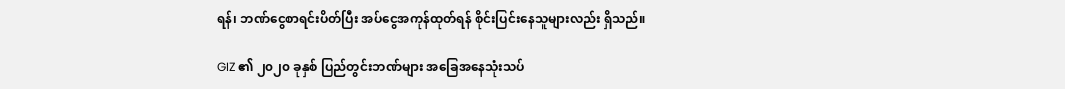ရန်၊ ဘဏ်ငွေစာရင်းပိတ်ပြီး အပ်ငွေအကုန်ထုတ်ရန် စိုင်းပြင်းနေသူများလည်း ရှိသည်။

GIZ ၏ ၂၀၂၀ ခုနှစ် ပြည်တွင်းဘဏ်များ အခြေအနေသုံးသပ်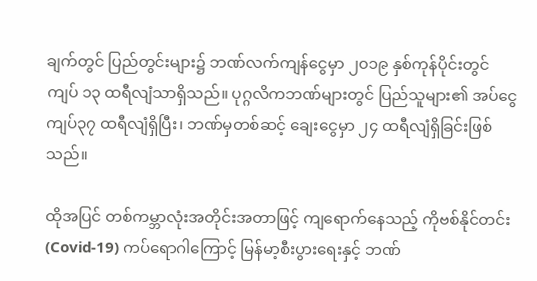ချက်တွင် ပြည်တွင်းများ၌ ဘဏ်လက်ကျန်ငွေမှာ ၂၀၁၉ နှစ်ကုန်ပိုင်းတွင် ကျပ် ၁၃ ထရီလျံသာရှိသည်။ ပုဂ္ဂလိကဘဏ်များတွင် ပြည်သူများ၏ အပ်ငွေ ကျပ်၃၇ ထရီလျံရှိပြီး၊ ဘဏ်မှတစ်ဆင့် ချေးငွေမှာ ၂၄ ထရီလျံရှိခြင်းဖြစ်သည်။

ထိုအပြင် တစ်ကမ္ဘာလုံးအတိုင်းအတာဖြင့် ကျရောက်နေသည့် ကိုဗစ်နိုင်တင်း (Covid-19) ကပ်ရောဂါကြောင့် မြန်မာ့စီးပွားရေးနှင့် ဘဏ်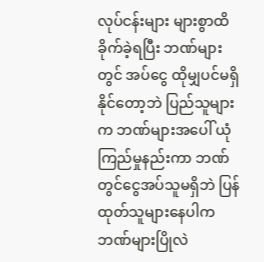လုပ်ငန်းများ များစွာထိခိုက်ခဲ့ရပြီး ဘဏ်များတွင် အပ်ငွေ ထိုမျှပင်မရှိနိုင်တော့ဘဲ ပြည်သူများက ဘဏ်များအပေါ် ယုံကြည်မှုနည်းကာ ဘဏ်တွင်ငွေအပ်သူမရှိဘဲ ပြန်ထုတ်သူများနေပါက ဘဏ်များပြိုလဲ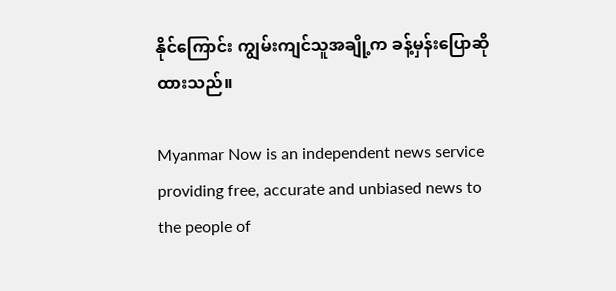နိုင်ကြောင်း ကျွမ်းကျင်သူအချို့က ခန့်မှန်းပြောဆိုထားသည်။

Myanmar Now is an independent news service providing free, accurate and unbiased news to the people of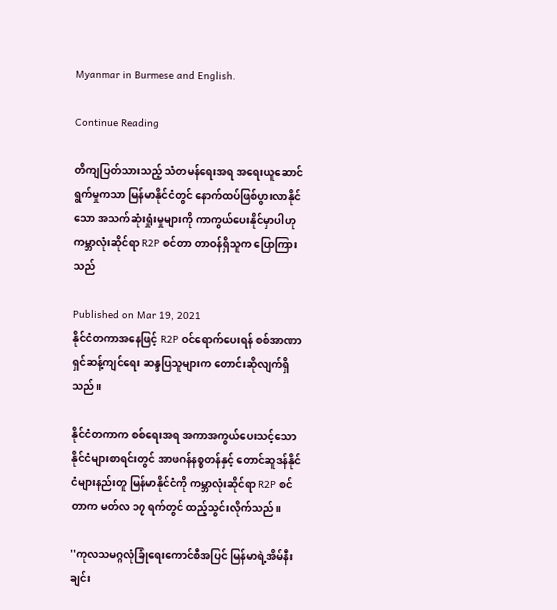Myanmar in Burmese and English.

Continue Reading

တိကျပြတ်သားသည့် သံတမန်ရေးအရ အရေးယူဆောင်ရွက်မှုကသာ မြန်မာနိုင်ငံတွင် နောက်ထပ်ဖြစ်ပွားလာနိုင်သော အသက်ဆုံးရှုံးမှုများကို ကာကွယ်ပေးနိုင်မှာပါဟု ကမ္ဘာလုံးဆိုင်ရာ R2P စင်တာ တာဝန်ရှိသူက ပြောကြားသည်

Published on Mar 19, 2021
နိုင်ငံတကာအနေဖြင့် R2P ဝင်ရောက်ပေးရန် စစ်အာဏာရှင်ဆန့်ကျင်ရေး ဆန္ဒပြသူများက တောင်းဆိုလျက်ရှိသည်။

နိုင်ငံတကာက စစ်ရေးအရ အကာအကွယ်ပေးသင့်သော နိုင်ငံများစာရင်းတွင် အာဖဂန်နစ္စတန်နှင့် တောင်ဆူဒန်နိုင်ငံများနည်းတူ မြန်မာနိုင်ငံကို ကမ္ဘာလုံးဆိုင်ရာ R2P စင်တာက မတ်လ ၁၇ ရက်တွင် ထည့်သွင်းလိုက်သည်။

''ကုလသမဂ္ဂလုံခြုံရေးကောင်စီအပြင် မြန်မာရဲ့အိမ်နီးချင်း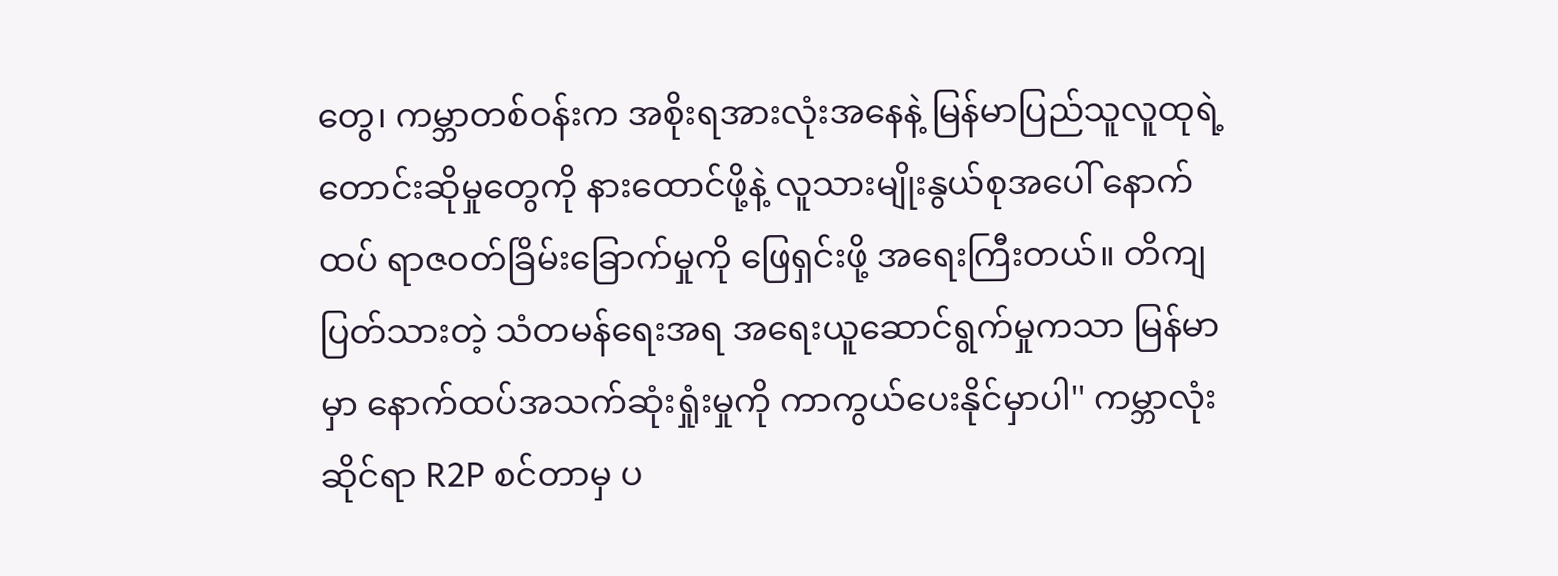တွေ၊ ကမ္ဘာတစ်ဝန်းက အစိုးရအားလုံးအနေနဲ့ မြန်မာပြည်သူလူထုရဲ့ တောင်းဆိုမှုတွေကို နားထောင်ဖို့နဲ့ လူသားမျိုးနွယ်စုအပေါ် နောက်ထပ် ရာဇဝတ်ခြိမ်းခြောက်မှုကို ဖြေရှင်းဖို့ အရေးကြီးတယ်။ တိကျပြတ်သားတဲ့ သံတမန်ရေးအရ အရေးယူဆောင်ရွက်မှုကသာ မြန်မာမှာ နောက်ထပ်အသက်ဆုံးရှုံးမှုကို ကာကွယ်ပေးနိုင်မှာပါ'' ကမ္ဘာလုံးဆိုင်ရာ R2P စင်တာမှ ပ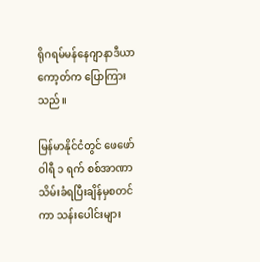ရိုဂရမ်မန်နေဂျာနာဒီယာကော့တ်က ပြောကြားသည်။

မြန်မာနိုင်ငံတွင် ဖေဖော်ဝါရီ ၁ ရက် စစ်အာဏာသိမ်းခံရပြီးချိန်မှစတင်ကာ သန်းပေါင်းများ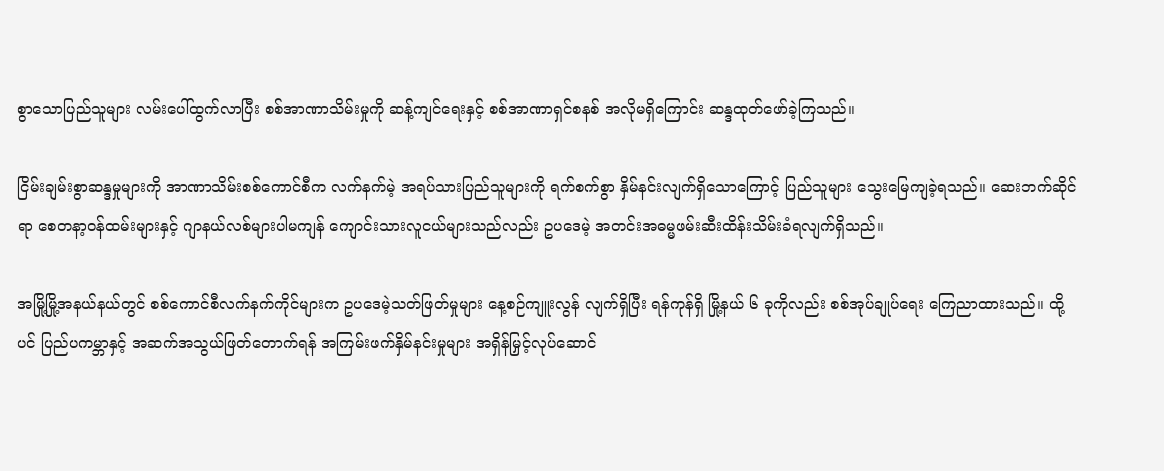စွာသောပြည်သူများ လမ်းပေါ်ထွက်လာပြီး စစ်အာဏာသိမ်းမှုကို ဆန့်ကျင်ရေးနှင့် စစ်အာဏာရှင်စနစ် အလိုမရှိကြောင်း ဆန္ဒထုတ်ဖော်ခဲ့ကြသည်။

ငြိမ်းချမ်းစွာဆန္ဒမှုများကို အာဏာသိမ်းစစ်ကောင်စီက လက်နက်မဲ့ အရပ်သားပြည်သူများကို ရက်စက်စွာ နှိမ်နင်းလျက်ရှိသောကြောင့် ပြည်သူများ သွေးမြေကျခဲ့ရသည်။ ဆေးဘက်ဆိုင်ရာ စေတနာ့ဝန်ထမ်းများနှင့် ဂျာနယ်လစ်များပါမကျန် ကျောင်းသားလူငယ်များသည်လည်း ဥပဒေမဲ့ အတင်းအဓမ္မဖမ်းဆီးထိန်းသိမ်းခံရလျက်ရှိသည်။

အမြို့မြို့အနယ်နယ်တွင် စစ်ကောင်စီလက်နက်ကိုင်များက ဥပဒေမဲ့သတ်ဖြတ်မှုများ နေ့စဉ်ကျူးလွန် လျက်ရှိပြီး ရန်ကုန်ရှိ မြို့နယ် ၆ ခုကိုလည်း စစ်အုပ်ချုပ်ရေး ကြေညာထားသည်။ ထို့ပင် ပြည်ပကမ္ဘာနှင့် အဆက်အသွယ်ဖြတ်တောက်ရန် အကြမ်းဖက်နှိမ်နင်းမှုများ အရှိန်မြှင့်လုပ်ဆောင်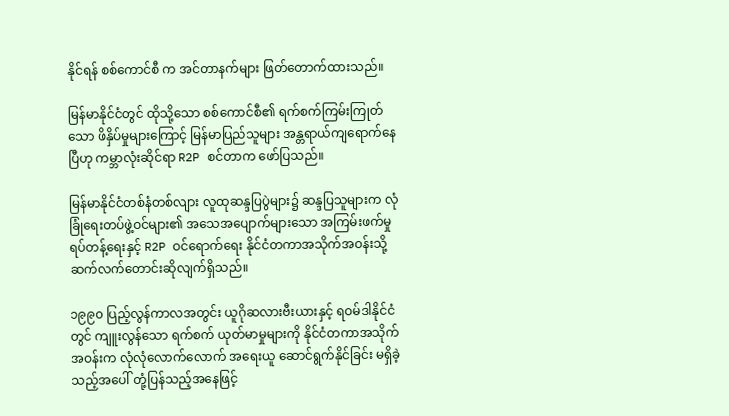နိုင်ရန် စစ်ကောင်စီ က အင်တာနက်များ ဖြတ်တောက်ထားသည်။

မြန်မာနိုင်ငံတွင် ထိုသို့သော စစ်ကောင်စီ၏ ရက်စက်ကြမ်းကြုတ်သော ဖိနှိပ်မှုများကြောင့် မြန်မာပြည်သူများ အန္တရာယ်ကျရောက်နေပြီဟု ကမ္ဘာလုံးဆိုင်ရာ R2P စင်တာက ဖော်ပြသည်။

မြန်မာနိုင်ငံတစ်နံတစ်လျား လူထုဆန္ဒပြပွဲများ၌ ဆန္ဒပြသူများက လုံခြုံရေးတပ်ဖွဲ့ဝင်များ၏ အသေအပျောက်များသော အကြမ်းဖက်မှုရပ်တန့်ရေးနှင့် R2P ဝင်ရောက်ရေး နိုင်ငံတကာအသိုက်အဝန်းသို့ ဆက်လက်တောင်းဆိုလျက်ရှိသည်။

၁၉၉၀ ပြည့်လွန်ကာလအတွင်း ယူဂိုဆလားဗီးယားနှင့် ရဝမ်ဒါနိုင်ငံတွင် ကျူးလွန်သော ရက်စက် ယုတ်မာမှုများကို နိုင်ငံတကာအသိုက်အဝန်းက လုံလုံလောက်လောက် အရေးယူ ဆောင်ရွက်နိုင်ခြင်း မရှိခဲ့သည့်အပေါ် တုံ့ပြန်သည့်အနေဖြင့်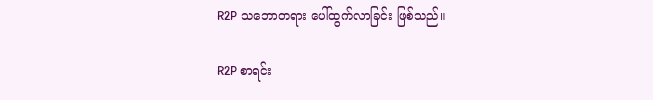R2P သဘောတရား ပေါ်ထွက်လာခြင်း ဖြစ်သည်။

R2P စာရင်း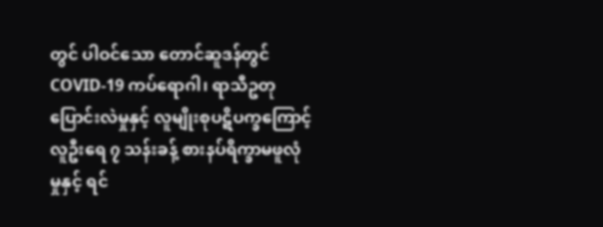တွင် ပါဝင်သော တောင်ဆူဒန်တွင် COVID-19 ကပ်ရောဂါ၊ ရာသီဥတုပြောင်းလဲမှုနှင့် လူမျိုးစုပဋိပက္ခကြောင့် လူဦးရေ ၇ သန်းခန့် စားနပ်ရိက္ခာမဖူလုံမှုနှင့် ရင်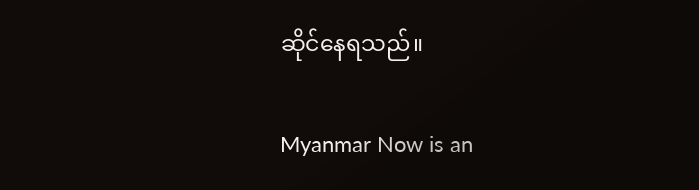ဆိုင်နေရသည်။

Myanmar Now is an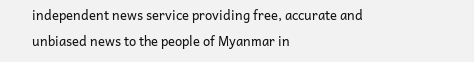independent news service providing free, accurate and unbiased news to the people of Myanmar in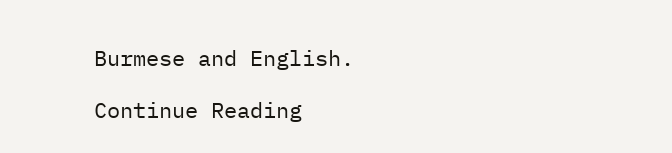Burmese and English.

Continue Reading